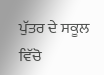ਪੁੱਤਰ ਦੇ ਸਕੂਲ ਵਿੱਚੋ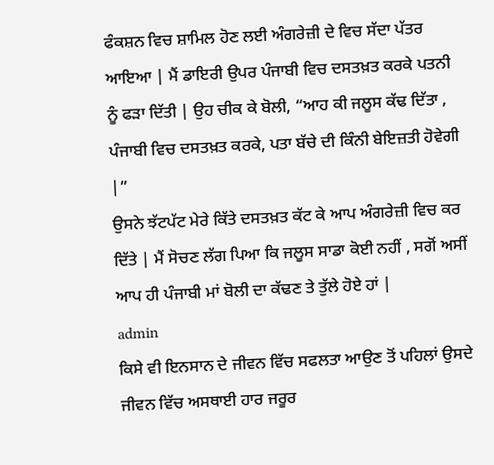ਫੰਕਸ਼ਨ ਵਿਚ ਸ਼ਾਮਿਲ ਹੋਣ ਲਈ ਅੰਗਰੇਜ਼ੀ ਦੇ ਵਿਚ ਸੱਦਾ ਪੱਤਰ ਆਇਆ | ਮੈਂ ਡਾਇਰੀ ਉਪਰ ਪੰਜਾਬੀ ਵਿਚ ਦਸਤਖ਼ਤ ਕਰਕੇ ਪਤਨੀ ਨੂੰ ਫੜਾ ਦਿੱਤੀ | ਉਹ ਚੀਕ ਕੇ ਬੋਲੀ, “ਆਹ ਕੀ ਜਲੂਸ ਕੱਢ ਦਿੱਤਾ , ਪੰਜਾਬੀ ਵਿਚ ਦਸਤਖ਼ਤ ਕਰਕੇ, ਪਤਾ ਬੱਚੇ ਦੀ ਕਿੰਨੀ ਬੇਇਜ਼ਤੀ ਹੋਵੇਗੀ |”
ਉਸਨੇ ਝੱਟਪੱਟ ਮੇਰੇ ਕਿੱਤੇ ਦਸਤਖ਼ਤ ਕੱਟ ਕੇ ਆਪ ਅੰਗਰੇਜ਼ੀ ਵਿਚ ਕਰ ਦਿੱਤੇ | ਮੈਂ ਸੋਚਣ ਲੱਗ ਪਿਆ ਕਿ ਜਲੂਸ ਸਾਡਾ ਕੋਈ ਨਹੀਂ , ਸਗੋਂ ਅਸੀਂ ਆਪ ਹੀ ਪੰਜਾਬੀ ਮਾਂ ਬੋਲੀ ਦਾ ਕੱਢਣ ਤੇ ਤੁੱਲੇ ਹੋਏ ਹਾਂ |
admin
ਕਿਸੇ ਵੀ ਇਨਸਾਨ ਦੇ ਜੀਵਨ ਵਿੱਚ ਸਫਲਤਾ ਆਉਣ ਤੋਂ ਪਹਿਲਾਂ ਉਸਦੇ ਜੀਵਨ ਵਿੱਚ ਅਸਥਾਈ ਹਾਰ ਜਰੂਰ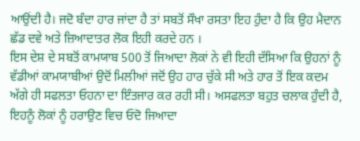ਆਉਂਦੀ ਹੈ। ਜਦੋ ਬੰਦਾ ਹਾਰ ਜਾਂਦਾ ਹੈ ਤਾਂ ਸਬਤੋਂ ਸੌਖਾ ਰਸਤਾ ਇਹ ਹੁੰਦਾ ਹੈ ਕਿ ਉਹ ਮੈਦਾਨ ਛੱਡ ਦਵੇ ਅਤੇ ਜ਼ਿਆਦਾਤਰ ਲੋਕ ਇਹੀ ਕਰਦੇ ਹਨ ।
ਇਸ ਦੇਸ਼ ਦੇ ਸਬਤੋਂ ਕਾਮਯਾਬ 500 ਤੋਂ ਜਿਆਦਾ ਲੋਕਾਂ ਨੇ ਵੀ ਇਹੀ ਦੱਸਿਆ ਕਿ ਉਹਨਾਂ ਨੂੰ ਵੱਡੀਆਂ ਕਾਮਯਾਬੀਆਂ ਉਦੋਂ ਮਿਲੀਆਂ ਜਦੋਂ ਉਹ ਹਾਰ ਚੁੱਕੇ ਸੀ ਅਤੇ ਹਾਰ ਤੋਂ ਇਕ ਕਦਮ ਅੱਗੇ ਹੀ ਸਫਲਤਾ ਓਹਨਾ ਦਾ ਇੰਤਜਾਰ ਕਰ ਰਹੀ ਸੀ। ਅਸਫਲਤਾ ਬਹੁਤ ਚਲਾਕ ਹੁੰਦੀ ਹੈ, ਇਹਨੂੰ ਲੋਕਾਂ ਨੂੰ ਹਰਾਉਣ ਵਿਚ ਓਦੋ ਜਿਆਦਾ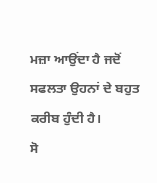ਮਜ਼ਾ ਆਉਂਦਾ ਹੈ ਜਦੋਂ ਸਫਲਤਾ ਉਹਨਾਂ ਦੇ ਬਹੁਤ ਕਰੀਬ ਹੁੰਦੀ ਹੈ।
ਸੋ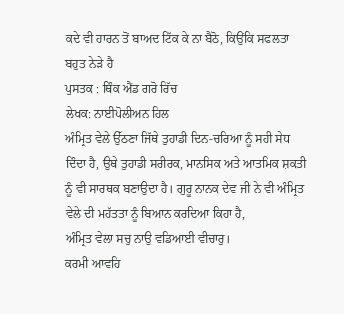ਕਦੇ ਵੀ ਹਾਰਨ ਤੋਂ ਬਾਅਦ ਟਿੱਕ ਕੇ ਨਾ ਬੈਠੋ, ਕਿਉਂਕਿ ਸਫਲਤਾ ਬਹੁਤ ਨੇੜੇ ਹੈ
ਪੁਸਤਕ : ਥਿੰਕ ਐਂਡ ਗਰੋ ਰਿੱਚ
ਲੇਖਕ: ਨਾਈਪੋਲੀਅਨ ਹਿਲ
ਅੰਮ੍ਰਿਤ ਵੇਲੇ ਉੱਠਣਾ ਜਿੱਥੇ ਤੁਹਾਡੀ ਦਿਨ-ਚਰਿਆ ਨੂੰ ਸਹੀ ਸੇਧ ਦਿੰਦਾ ਹੈ, ਉਥੇ ਤੁਹਾਡੀ ਸਰੀਰਕ, ਮਾਨਸਿਕ ਅਤੇ ਆਤਮਿਕ ਸ਼ਕਤੀ ਨੂੰ ਵੀ ਸਾਰਥਕ ਬਣਾਉਦਾ ਹੈ। ਗੁਰੂ ਨਾਨਕ ਦੇਵ ਜੀ ਨੇ ਵੀ ਅੰਮ੍ਰਿਤ ਵੇਲੇ ਦੀ ਮਹੱਤਤਾ ਨੂੰ ਬਿਆਨ ਕਰਦਿਆ ਕਿਹਾ ਹੈ,
ਅੰਮ੍ਰਿਤ ਵੇਲਾ ਸਚੁ ਨਾਉ ਵਡਿਆਈ ਵੀਚਾਰੁ।
ਕਰਮੀ ਆਵਹਿ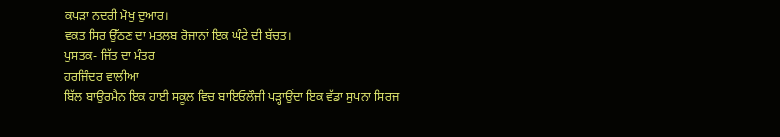ਕਪੜਾ ਨਦਰੀ ਮੋਖੁ ਦੁਆਰ।
ਵਕਤ ਸਿਰ ਉੱਠਣ ਦਾ ਮਤਲਬ ਰੋਜਾਨਾਂ ਇਕ ਘੰਟੇ ਦੀ ਬੱਚਤ।
ਪੁਸਤਕ- ਜਿੱਤ ਦਾ ਮੰਤਰ
ਹਰਜਿੰਦਰ ਵਾਲੀਆ
ਬਿੱਲ ਬਾਉਰਮੈਨ ਇਕ ਹਾਈ ਸਕੂਲ ਵਿਚ ਬਾਇਓਲੌਜੀ ਪੜ੍ਹਾਉਂਦਾ ਇਕ ਵੱਡਾ ਸੁਪਨਾ ਸਿਰਜ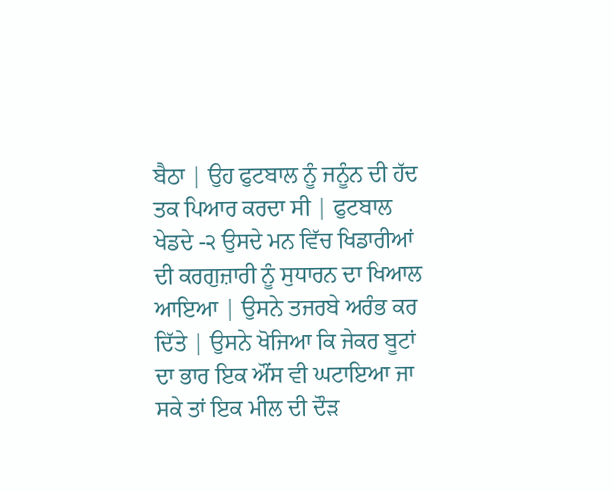ਬੈਠਾ | ਉਹ ਫੁਟਬਾਲ ਨੂੰ ਜਨੂੰਨ ਦੀ ਹੱਦ ਤਕ ਪਿਆਰ ਕਰਦਾ ਸੀ | ਫੁਟਬਾਲ ਖੇਡਦੇ -੨ ਉਸਦੇ ਮਨ ਵਿੱਚ ਖਿਡਾਰੀਆਂ ਦੀ ਕਰਗੁਜ਼ਾਰੀ ਨੂੰ ਸੁਧਾਰਨ ਦਾ ਖਿਆਲ ਆਇਆ | ਉਸਨੇ ਤਜਰਬੇ ਅਰੰਭ ਕਰ ਦਿੱਤੇ | ਉਸਨੇ ਖੋਜਿਆ ਕਿ ਜੇਕਰ ਬੂਟਾਂ ਦਾ ਭਾਰ ਇਕ ਔਂਸ ਵੀ ਘਟਾਇਆ ਜਾ ਸਕੇ ਤਾਂ ਇਕ ਮੀਲ ਦੀ ਦੌੜ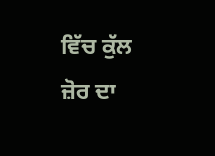ਵਿੱਚ ਕੁੱਲ ਜ਼ੋਰ ਦਾ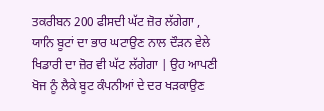ਤਕਰੀਬਨ 200 ਫੀਸਦੀ ਘੱਟ ਜ਼ੋਰ ਲੱਗੇਗਾ , ਯਾਨਿ ਬੂਟਾਂ ਦਾ ਭਾਰ ਘਟਾਉਣ ਨਾਲ ਦੌੜਨ ਵੇਲੇ ਖਿਡਾਰੀ ਦਾ ਜ਼ੋਰ ਵੀ ਘੱਟ ਲੱਗੇਗਾ | ਉਹ ਆਪਣੀ ਖੋਜ ਨੂੰ ਲੈਕੇ ਬੂਟ ਕੰਪਨੀਆਂ ਦੇ ਦਰ ਖੜਕਾਉਣ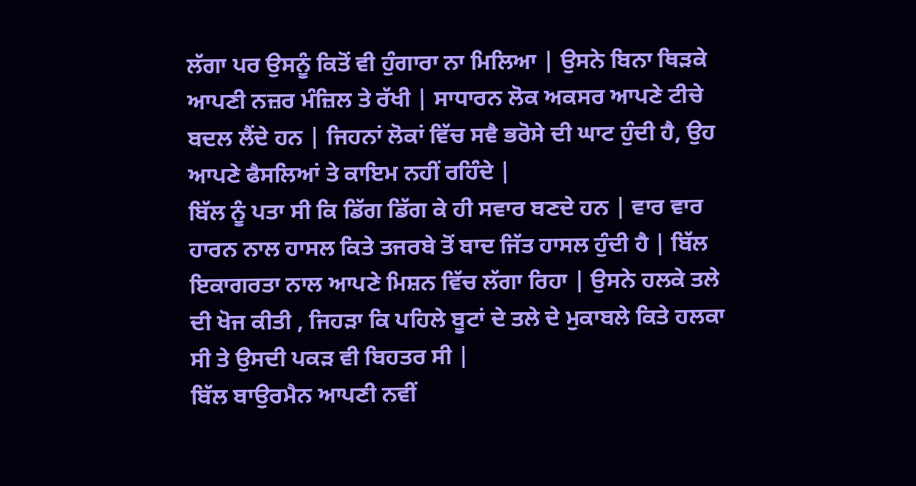ਲੱਗਾ ਪਰ ਉਸਨੂੰ ਕਿਤੋਂ ਵੀ ਹੁੰਗਾਰਾ ਨਾ ਮਿਲਿਆ | ਉਸਨੇ ਬਿਨਾ ਥਿੜਕੇ ਆਪਣੀ ਨਜ਼ਰ ਮੰਜ਼ਿਲ ਤੇ ਰੱਖੀ | ਸਾਧਾਰਨ ਲੋਕ ਅਕਸਰ ਆਪਣੇ ਟੀਚੇ ਬਦਲ ਲੈਂਦੇ ਹਨ | ਜਿਹਨਾਂ ਲੋਕਾਂ ਵਿੱਚ ਸਵੈ ਭਰੋਸੇ ਦੀ ਘਾਟ ਹੁੰਦੀ ਹੈ, ਉਹ ਆਪਣੇ ਫੈਸਲਿਆਂ ਤੇ ਕਾਇਮ ਨਹੀਂ ਰਹਿੰਦੇ |
ਬਿੱਲ ਨੂੰ ਪਤਾ ਸੀ ਕਿ ਡਿੱਗ ਡਿੱਗ ਕੇ ਹੀ ਸਵਾਰ ਬਣਦੇ ਹਨ | ਵਾਰ ਵਾਰ ਹਾਰਨ ਨਾਲ ਹਾਸਲ ਕਿਤੇ ਤਜਰਬੇ ਤੋਂ ਬਾਦ ਜਿੱਤ ਹਾਸਲ ਹੁੰਦੀ ਹੈ | ਬਿੱਲ ਇਕਾਗਰਤਾ ਨਾਲ ਆਪਣੇ ਮਿਸ਼ਨ ਵਿੱਚ ਲੱਗਾ ਰਿਹਾ | ਉਸਨੇ ਹਲਕੇ ਤਲੇ ਦੀ ਖੋਜ ਕੀਤੀ , ਜਿਹੜਾ ਕਿ ਪਹਿਲੇ ਬੂਟਾਂ ਦੇ ਤਲੇ ਦੇ ਮੁਕਾਬਲੇ ਕਿਤੇ ਹਲਕਾ ਸੀ ਤੇ ਉਸਦੀ ਪਕੜ ਵੀ ਬਿਹਤਰ ਸੀ |
ਬਿੱਲ ਬਾਉਰਮੈਨ ਆਪਣੀ ਨਵੀਂ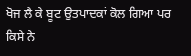ਖੋਜ ਲੈ ਕੇ ਬੂਟ ਉਤਪਾਦਕਾਂ ਕੋਲ ਗਿਆ ਪਰ ਕਿਸੇ ਨੇ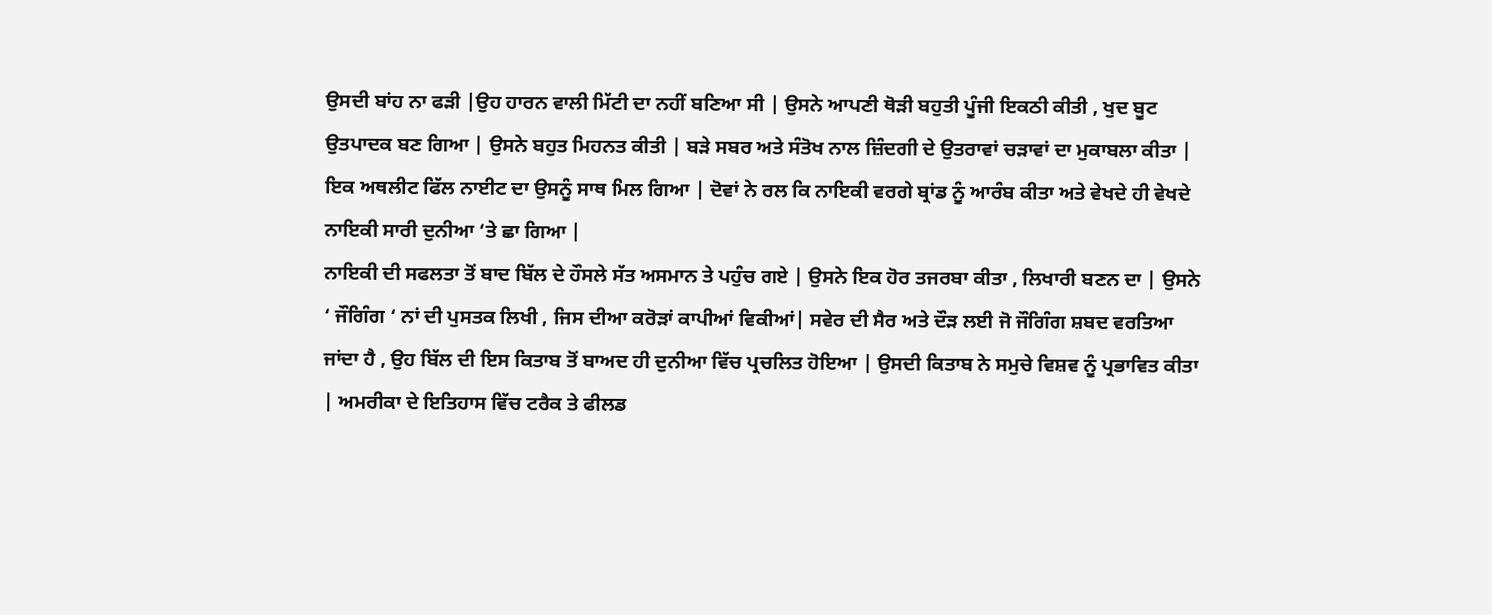ਉਸਦੀ ਬਾਂਹ ਨਾ ਫੜੀ |ਉਹ ਹਾਰਨ ਵਾਲੀ ਮਿੱਟੀ ਦਾ ਨਹੀਂ ਬਣਿਆ ਸੀ | ਉਸਨੇ ਆਪਣੀ ਥੋੜੀ ਬਹੁਤੀ ਪੂੰਜੀ ਇਕਠੀ ਕੀਤੀ , ਖੁਦ ਬੂਟ ਉਤਪਾਦਕ ਬਣ ਗਿਆ | ਉਸਨੇ ਬਹੁਤ ਮਿਹਨਤ ਕੀਤੀ | ਬੜੇ ਸਬਰ ਅਤੇ ਸੰਤੋਖ ਨਾਲ ਜ਼ਿੰਦਗੀ ਦੇ ਉਤਰਾਵਾਂ ਚੜਾਵਾਂ ਦਾ ਮੁਕਾਬਲਾ ਕੀਤਾ | ਇਕ ਅਥਲੀਟ ਫਿੱਲ ਨਾਈਟ ਦਾ ਉਸਨੂੰ ਸਾਥ ਮਿਲ ਗਿਆ | ਦੋਵਾਂ ਨੇ ਰਲ ਕਿ ਨਾਇਕੀ ਵਰਗੇ ਬ੍ਰਾਂਡ ਨੂੰ ਆਰੰਬ ਕੀਤਾ ਅਤੇ ਵੇਖਦੇ ਹੀ ਵੇਖਦੇ ਨਾਇਕੀ ਸਾਰੀ ਦੁਨੀਆ ‘ਤੇ ਛਾ ਗਿਆ |
ਨਾਇਕੀ ਦੀ ਸਫਲਤਾ ਤੋਂ ਬਾਦ ਬਿੱਲ ਦੇ ਹੌਸਲੇ ਸੱਤ ਅਸਮਾਨ ਤੇ ਪਹੁੰਚ ਗਏ | ਉਸਨੇ ਇਕ ਹੋਰ ਤਜਰਬਾ ਕੀਤਾ , ਲਿਖਾਰੀ ਬਣਨ ਦਾ | ਉਸਨੇ ‘ ਜੌਗਿੰਗ ‘ ਨਾਂ ਦੀ ਪੁਸਤਕ ਲਿਖੀ , ਜਿਸ ਦੀਆ ਕਰੋੜਾਂ ਕਾਪੀਆਂ ਵਿਕੀਆਂ| ਸਵੇਰ ਦੀ ਸੈਰ ਅਤੇ ਦੌੜ ਲਈ ਜੋ ਜੌਗਿੰਗ ਸ਼ਬਦ ਵਰਤਿਆ ਜਾਂਦਾ ਹੈ , ਉਹ ਬਿੱਲ ਦੀ ਇਸ ਕਿਤਾਬ ਤੋਂ ਬਾਅਦ ਹੀ ਦੁਨੀਆ ਵਿੱਚ ਪ੍ਰਚਲਿਤ ਹੋਇਆ | ਉਸਦੀ ਕਿਤਾਬ ਨੇ ਸਮੁਚੇ ਵਿਸ਼ਵ ਨੂੰ ਪ੍ਰਭਾਵਿਤ ਕੀਤਾ | ਅਮਰੀਕਾ ਦੇ ਇਤਿਹਾਸ ਵਿੱਚ ਟਰੈਕ ਤੇ ਫੀਲਡ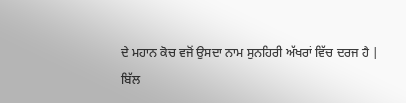ਦੇ ਮਹਾਨ ਕੋਚ ਵਜੋਂ ਉਸਦਾ ਨਾਮ ਸੁਨਹਿਰੀ ਅੱਖਰਾਂ ਵਿੱਚ ਦਰਜ ਹੈ |
ਬਿੱਲ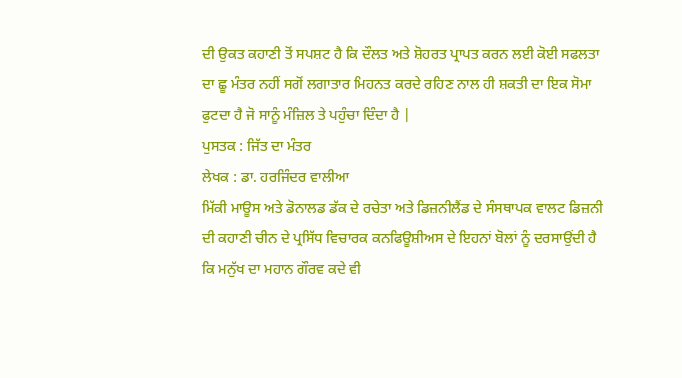ਦੀ ਉਕਤ ਕਹਾਣੀ ਤੋਂ ਸਪਸ਼ਟ ਹੈ ਕਿ ਦੌਲਤ ਅਤੇ ਸ਼ੋਹਰਤ ਪ੍ਰਾਪਤ ਕਰਨ ਲਈ ਕੋਈ ਸਫਲਤਾ ਦਾ ਛੂ ਮੰਤਰ ਨਹੀਂ ਸਗੋਂ ਲਗਾਤਾਰ ਮਿਹਨਤ ਕਰਦੇ ਰਹਿਣ ਨਾਲ ਹੀ ਸ਼ਕਤੀ ਦਾ ਇਕ ਸੋਮਾ ਫੁਟਦਾ ਹੈ ਜੋ ਸਾਨੂੰ ਮੰਜ਼ਿਲ ਤੇ ਪਹੁੰਚਾ ਦਿੰਦਾ ਹੈ |
ਪੁਸਤਕ : ਜਿੱਤ ਦਾ ਮੰਤਰ
ਲੇਖਕ : ਡਾ. ਹਰਜਿੰਦਰ ਵਾਲੀਆ
ਮਿੱਕੀ ਮਾਊਸ ਅਤੇ ਡੋਨਾਲਡ ਡੱਕ ਦੇ ਰਚੇਤਾ ਅਤੇ ਡਿਜ਼ਨੀਲੈਂਡ ਦੇ ਸੰਸਥਾਪਕ ਵਾਲਟ ਡਿਜ਼ਨੀ ਦੀ ਕਹਾਣੀ ਚੀਨ ਦੇ ਪ੍ਰਸਿੱਧ ਵਿਚਾਰਕ ਕਨਫਿਊਸ਼ੀਅਸ ਦੇ ਇਹਨਾਂ ਬੋਲਾਂ ਨੂੰ ਦਰਸਾਉਂਦੀ ਹੈ ਕਿ ਮਨੁੱਖ ਦਾ ਮਹਾਨ ਗੌਰਵ ਕਦੇ ਵੀ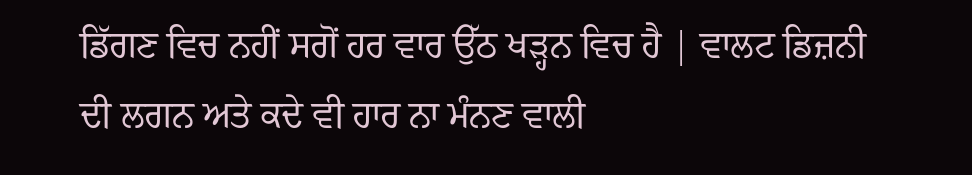ਡਿੱਗਣ ਵਿਚ ਨਹੀਂ ਸਗੋਂ ਹਰ ਵਾਰ ਉੱਠ ਖੜ੍ਹਨ ਵਿਚ ਹੈ | ਵਾਲਟ ਡਿਜ਼ਨੀ ਦੀ ਲਗਨ ਅਤੇ ਕਦੇ ਵੀ ਹਾਰ ਨਾ ਮੰਨਣ ਵਾਲੀ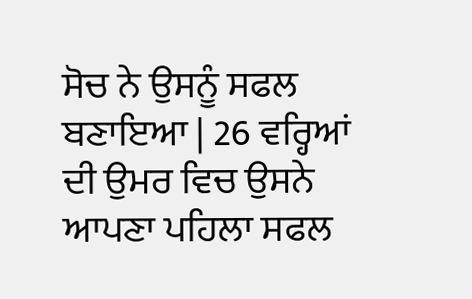ਸੋਚ ਨੇ ਉਸਨੂੰ ਸਫਲ ਬਣਾਇਆ | 26 ਵਰ੍ਹਿਆਂ ਦੀ ਉਮਰ ਵਿਚ ਉਸਨੇ ਆਪਣਾ ਪਹਿਲਾ ਸਫਲ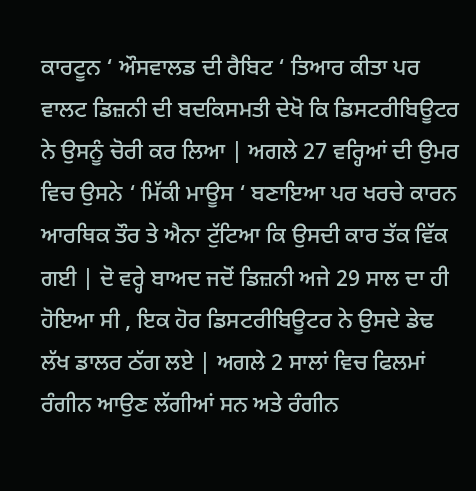ਕਾਰਟੂਨ ‘ ਔਸਵਾਲਡ ਦੀ ਰੈਬਿਟ ‘ ਤਿਆਰ ਕੀਤਾ ਪਰ ਵਾਲਟ ਡਿਜ਼ਨੀ ਦੀ ਬਦਕਿਸਮਤੀ ਦੇਖੋ ਕਿ ਡਿਸਟਰੀਬਿਊਟਰ ਨੇ ਉਸਨੂੰ ਚੋਰੀ ਕਰ ਲਿਆ | ਅਗਲੇ 27 ਵਰ੍ਹਿਆਂ ਦੀ ਉਮਰ ਵਿਚ ਉਸਨੇ ‘ ਮਿੱਕੀ ਮਾਊਸ ‘ ਬਣਾਇਆ ਪਰ ਖਰਚੇ ਕਾਰਨ ਆਰਥਿਕ ਤੌਰ ਤੇ ਐਨਾ ਟੁੱਟਿਆ ਕਿ ਉਸਦੀ ਕਾਰ ਤੱਕ ਵਿੱਕ ਗਈ | ਦੋ ਵਰ੍ਹੇ ਬਾਅਦ ਜਦੋਂ ਡਿਜ਼ਨੀ ਅਜੇ 29 ਸਾਲ ਦਾ ਹੀ ਹੋਇਆ ਸੀ , ਇਕ ਹੋਰ ਡਿਸਟਰੀਬਿਊਟਰ ਨੇ ਉਸਦੇ ਡੇਢ ਲੱਖ ਡਾਲਰ ਠੱਗ ਲਏ | ਅਗਲੇ 2 ਸਾਲਾਂ ਵਿਚ ਫਿਲਮਾਂ ਰੰਗੀਨ ਆਉਣ ਲੱਗੀਆਂ ਸਨ ਅਤੇ ਰੰਗੀਨ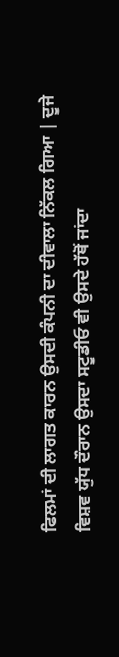ਫਿਲਮਾਂ ਦੀ ਲਾਗਤ ਕਾਰਨ ਉਸਦੀ ਕੰਪਨੀ ਦਾ ਦੀਵਾਲਾ ਨਿੱਕਲ ਗਿਆ | ਦੂਜੇ ਵਿਸ਼ਵ ਯੁੱਧ ਦੌਰਾਨ ਉਸਦਾ ਸਟੂਡੀਓ ਵੀ ਉਸਦੇ ਹੱਥੋਂ ਜਾਂਦਾ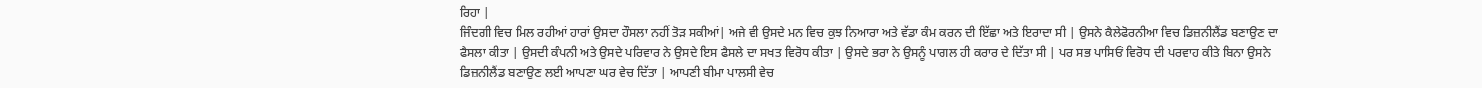ਰਿਹਾ |
ਜਿੰਦਗੀ ਵਿਚ ਮਿਲ ਰਹੀਆਂ ਹਾਰਾਂ ਉਸਦਾ ਹੌਸਲਾ ਨਹੀਂ ਤੋੜ ਸਕੀਆਂ| ਅਜੇ ਵੀ ਉਸਦੇ ਮਨ ਵਿਚ ਕੁਝ ਨਿਆਰਾ ਅਤੇ ਵੱਡਾ ਕੰਮ ਕਰਨ ਦੀ ਇੱਛਾ ਅਤੇ ਇਰਾਦਾ ਸੀ | ਉਸਨੇ ਕੈਲੇਫੋਰਨੀਆ ਵਿਚ ਡਿਜ਼ਨੀਲੈਂਡ ਬਣਾਉਣ ਦਾ ਫੈਸਲਾ ਕੀਤਾ | ਉਸਦੀ ਕੰਪਨੀ ਅਤੇ ਉਸਦੇ ਪਰਿਵਾਰ ਨੇ ਉਸਦੇ ਇਸ ਫੈਸਲੇ ਦਾ ਸਖਤ ਵਿਰੋਧ ਕੀਤਾ | ਉਸਦੇ ਭਰਾ ਨੇ ਉਸਨੂੰ ਪਾਗਲ ਹੀ ਕਰਾਰ ਦੇ ਦਿੱਤਾ ਸੀ | ਪਰ ਸਭ ਪਾਸਿਓਂ ਵਿਰੋਧ ਦੀ ਪਰਵਾਹ ਕੀਤੇ ਬਿਨਾ ਉਸਨੇ ਡਿਜ਼ਨੀਲੈਂਡ ਬਣਾਉਣ ਲਈ ਆਪਣਾ ਘਰ ਵੇਚ ਦਿੱਤਾ | ਆਪਣੀ ਬੀਮਾ ਪਾਲਸੀ ਵੇਚ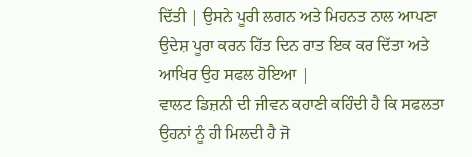ਦਿੱਤੀ | ਉਸਨੇ ਪੂਰੀ ਲਗਨ ਅਤੇ ਮਿਹਨਤ ਨਾਲ ਆਪਣਾ ਉਦੇਸ਼ ਪੂਰਾ ਕਰਨ ਹਿੱਤ ਦਿਨ ਰਾਤ ਇਕ ਕਰ ਦਿੱਤਾ ਅਤੇ ਆਖਿਰ ਉਹ ਸਫਲ ਹੋਇਆ |
ਵਾਲਟ ਡਿਜ਼ਨੀ ਦੀ ਜੀਵਨ ਕਹਾਣੀ ਕਹਿੰਦੀ ਹੈ ਕਿ ਸਫਲਤਾ ਉਹਨਾਂ ਨੂੰ ਹੀ ਮਿਲਦੀ ਹੈ ਜੋ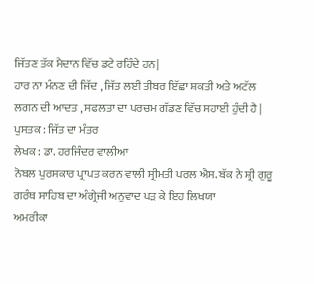ਜਿੱਤਣ ਤੱਕ ਮੈਦਾਨ ਵਿੱਚ ਡਟੇ ਰਹਿੰਦੇ ਹਨ|
ਹਾਰ ਨਾ ਮੰਨਣ ਦੀ ਜਿੱਦ , ਜਿੱਤ ਲਈ ਤੀਬਰ ਇੱਛਾ ਸ਼ਕਤੀ ਅਤੇ ਅਟੱਲ ਲਗਨ ਦੀ ਆਦਤ , ਸਫਲਤਾ ਦਾ ਪਰਚਮ ਗੱਡਣ ਵਿੱਚ ਸਹਾਈ ਹੁੰਦੀ ਹੈ |
ਪੁਸਤਕ : ਜਿੱਤ ਦਾ ਮੰਤਰ
ਲੇਖਕ : ਡਾ. ਹਰਜਿੰਦਰ ਵਾਲੀਆ
ਨੋਬਲ ਪੁਰਸਕਾਰ ਪ੍ਰਾਪਤ ਕਰਨ ਵਾਲੀ ਸ੍ਰੀਮਤੀ ਪਰਲ ਐਸ. ਬੱਕ ਨੇ ਸ਼੍ਰੀ ਗੁਰੂ ਗਰੰਥ ਸਾਹਿਬ ਦਾ ਅੰਗ੍ਰੇਜੀ ਅਨੁਵਾਦ ਪੜ ਕੇ ਇਹ ਲਿਖਯਾ
ਅਮਰੀਕਾ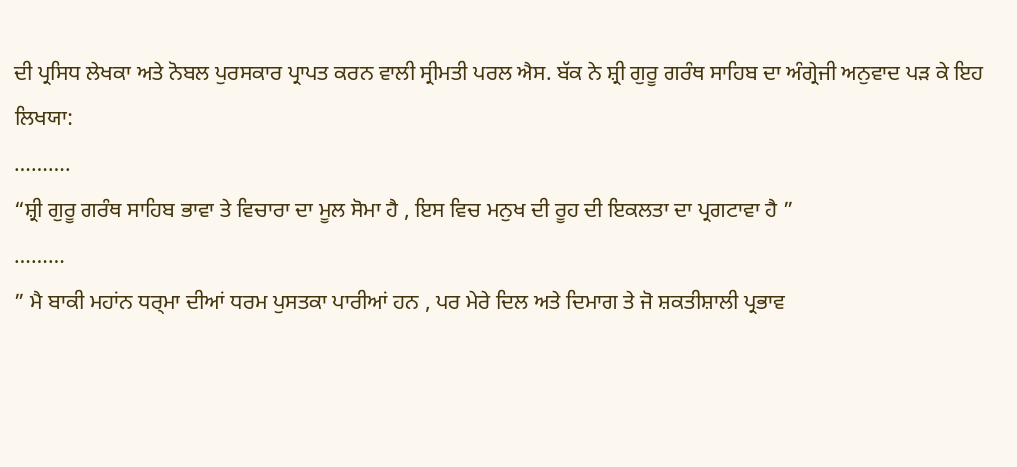ਦੀ ਪ੍ਰਸਿਧ ਲੇਖਕਾ ਅਤੇ ਨੋਬਲ ਪੁਰਸਕਾਰ ਪ੍ਰਾਪਤ ਕਰਨ ਵਾਲੀ ਸ੍ਰੀਮਤੀ ਪਰਲ ਐਸ. ਬੱਕ ਨੇ ਸ਼੍ਰੀ ਗੁਰੂ ਗਰੰਥ ਸਾਹਿਬ ਦਾ ਅੰਗ੍ਰੇਜੀ ਅਨੁਵਾਦ ਪੜ ਕੇ ਇਹ ਲਿਖਯਾ:
……….
“ਸ਼੍ਰੀ ਗੁਰੂ ਗਰੰਥ ਸਾਹਿਬ ਭਾਵਾ ਤੇ ਵਿਚਾਰਾ ਦਾ ਮੂਲ ਸੋਮਾ ਹੈ , ਇਸ ਵਿਚ ਮਨੁਖ ਦੀ ਰੂਹ ਦੀ ਇਕਲਤਾ ਦਾ ਪ੍ਰਗਟਾਵਾ ਹੈ ”
………
” ਮੈ ਬਾਕੀ ਮਹਾਂਨ ਧਰ੍ਮਾ ਦੀਆਂ ਧਰਮ ਪੁਸਤਕਾ ਪਾਰੀਆਂ ਹਨ , ਪਰ ਮੇਰੇ ਦਿਲ ਅਤੇ ਦਿਮਾਗ ਤੇ ਜੋ ਸ਼ਕਤੀਸ਼ਾਲੀ ਪ੍ਰਭਾਵ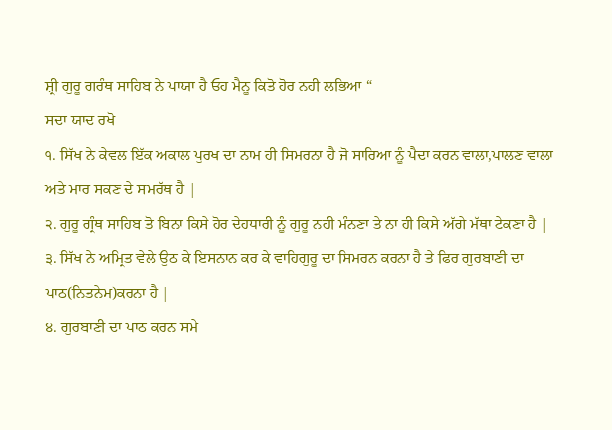ਸ਼੍ਰੀ ਗੁਰੂ ਗਰੰਥ ਸਾਹਿਬ ਨੇ ਪਾਯਾ ਹੈ ਓਹ ਮੈਨੂ ਕਿਤੋ ਹੋਰ ਨਹੀ ਲਭਿਆ “
ਸਦਾ ਯਾਦ ਰਖੋ
੧. ਸਿੱਖ ਨੇ ਕੇਵਲ ਇੱਕ ਅਕਾਲ ਪੁਰਖ ਦਾ ਨਾਮ ਹੀ ਸਿਮਰਨਾ ਹੈ ਜੋ ਸਾਰਿਆ ਨੂੰ ਪੈਦਾ ਕਰਨ ਵਾਲਾ,ਪਾਲਣ ਵਾਲਾ
ਅਤੇ ਮਾਰ ਸਕਣ ਦੇ ਸਮਰੱਥ ਹੈ |
੨. ਗੁਰੂ ਗ੍ਰੰਥ ਸਾਹਿਬ ਤੋ ਬਿਨਾ ਕਿਸੇ ਹੋਰ ਦੇਹਧਾਰੀ ਨੂੰ ਗੁਰੂ ਨਹੀ ਮੰਨਣਾ ਤੇ ਨਾ ਹੀ ਕਿਸੇ ਅੱਗੇ ਮੱਥਾ ਟੇਕਣਾ ਹੈ |
੩. ਸਿੱਖ ਨੇ ਅਮ੍ਰਿਤ ਵੇਲੇ ਉਠ ਕੇ ਇਸਨਾਨ ਕਰ ਕੇ ਵਾਹਿਗੁਰੂ ਦਾ ਸਿਮਰਨ ਕਰਨਾ ਹੈ ਤੇ ਫਿਰ ਗੁਰਬਾਣੀ ਦਾ
ਪਾਠ(ਨਿਤਨੇਮ)ਕਰਨਾ ਹੈ |
੪. ਗੁਰਬਾਣੀ ਦਾ ਪਾਠ ਕਰਨ ਸਮੇ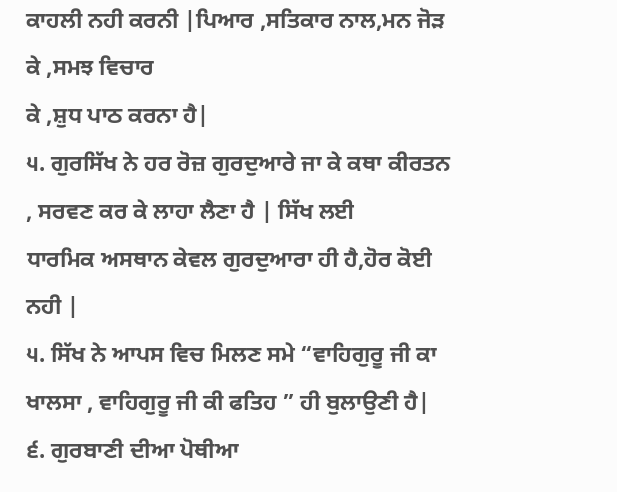ਕਾਹਲੀ ਨਹੀ ਕਰਨੀ |ਪਿਆਰ ,ਸਤਿਕਾਰ ਨਾਲ,ਮਨ ਜੋੜ ਕੇ ,ਸਮਝ ਵਿਚਾਰ
ਕੇ ,ਸ਼ੁਧ ਪਾਠ ਕਰਨਾ ਹੈ|
੫. ਗੁਰਸਿੱਖ ਨੇ ਹਰ ਰੋਜ਼ ਗੁਰਦੁਆਰੇ ਜਾ ਕੇ ਕਥਾ ਕੀਰਤਨ , ਸਰਵਣ ਕਰ ਕੇ ਲਾਹਾ ਲੈਣਾ ਹੈ | ਸਿੱਖ ਲਈ
ਧਾਰਮਿਕ ਅਸਥਾਨ ਕੇਵਲ ਗੁਰਦੁਆਰਾ ਹੀ ਹੈ,ਹੋਰ ਕੋਈ ਨਹੀ |
੫. ਸਿੱਖ ਨੇ ਆਪਸ ਵਿਚ ਮਿਲਣ ਸਮੇ “ਵਾਹਿਗੁਰੂ ਜੀ ਕਾ ਖਾਲਸਾ , ਵਾਹਿਗੁਰੂ ਜੀ ਕੀ ਫਤਿਹ ” ਹੀ ਬੁਲਾਉਣੀ ਹੈ|
੬. ਗੁਰਬਾਣੀ ਦੀਆ ਪੋਥੀਆ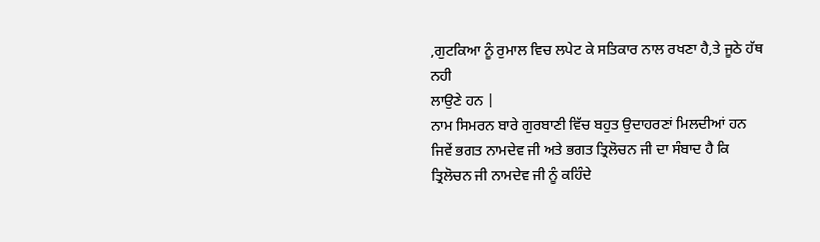,ਗੁਟਕਿਆ ਨੂੰ ਰੁਮਾਲ ਵਿਚ ਲਪੇਟ ਕੇ ਸਤਿਕਾਰ ਨਾਲ ਰਖਣਾ ਹੈ,ਤੇ ਜੂਠੇ ਹੱਥ ਨਹੀ
ਲਾਉਣੇ ਹਨ |
ਨਾਮ ਸਿਮਰਨ ਬਾਰੇ ਗੁਰਬਾਣੀ ਵਿੱਚ ਬਹੁਤ ਉਦਾਹਰਣਾਂ ਮਿਲਦੀਆਂ ਹਨ ਜਿਵੇਂ ਭਗਤ ਨਾਮਦੇਵ ਜੀ ਅਤੇ ਭਗਤ ਤ੍ਰਿਲੋਚਨ ਜੀ ਦਾ ਸੰਬਾਦ ਹੈ ਕਿ ਤ੍ਰਿਲੋਚਨ ਜੀ ਨਾਮਦੇਵ ਜੀ ਨੂੰ ਕਹਿੰਦੇ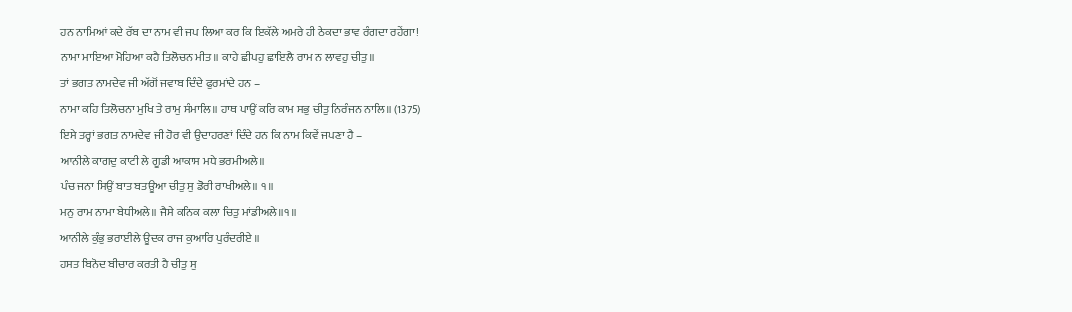ਹਨ ਨਾਮਿਆਂ ਕਦੇ ਰੱਬ ਦਾ ਨਾਮ ਵੀ ਜਪ ਲਿਆ ਕਰ ਕਿ ਇਕੱਲੇ ਅਮਰੇ ਹੀ ਠੇਕਦਾ ਭਾਵ ਰੰਗਦਾ ਰਹੇਂਗਾ!
ਨਾਮਾ ਮਾਇਆ ਮੋਹਿਆ ਕਹੈ ਤਿਲੋਚਨ ਮੀਤ॥ ਕਾਹੇ ਛੀਪਹੁ ਛਾਇਲੈ ਰਾਮ ਨ ਲਾਵਹੁ ਚੀਤੁ॥
ਤਾਂ ਭਗਤ ਨਾਮਦੇਵ ਜੀ ਅੱਗੋਂ ਜਵਾਬ ਦਿੰਦੇ ਫੁਰਮਾਂਦੇ ਹਨ –
ਨਾਮਾ ਕਹਿ ਤਿਲੋਚਨਾ ਮੁਖਿ ਤੇ ਰਾਮੁ ਸੰਮਾਲਿ॥ ਹਾਥ ਪਾਉਂ ਕਰਿ ਕਾਮ ਸਭੁ ਚੀਤੁ ਨਿਰੰਜਨ ਨਾਲਿ॥ (1375)
ਇਸੇ ਤਰ੍ਹਾਂ ਭਗਤ ਨਾਮਦੇਵ ਜੀ ਹੋਰ ਵੀ ਉਦਾਹਰਣਾਂ ਦਿੰਦੇ ਹਨ ਕਿ ਨਾਮ ਕਿਵੇਂ ਜਪਣਾ ਹੈ –
ਆਨੀਲੇ ਕਾਗਦੁ ਕਾਟੀ ਲੇ ਗੂਡੀ ਆਕਾਸ ਮਧੇ ਭਰਮੀਅਲੇ॥
ਪੰਚ ਜਨਾ ਸਿਉਂ ਬਾਤ ਬਤਊਆ ਚੀਤੁ ਸੁ ਡੋਰੀ ਰਾਖੀਅਲੇ॥ ੧॥
ਮਨੁ ਰਾਮ ਨਾਮਾ ਬੇਧੀਅਲੇ॥ ਜੈਸੇ ਕਨਿਕ ਕਲਾ ਚਿਤੁ ਮਾਂਡੀਅਲੇ॥੧॥
ਆਨੀਲੇ ਕੁੰਭੁ ਭਰਾਈਲੇ ਊਦਕ ਰਾਜ ਕੁਆਰਿ ਪੁਰੰਦਰੀਏ ॥
ਹਸਤ ਬਿਨੋਦ ਬੀਚਾਰ ਕਰਤੀ ਹੈ ਚੀਤੁ ਸੁ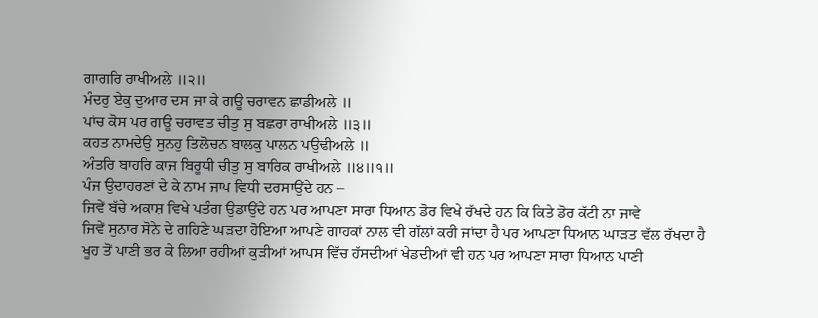ਗਾਗਰਿ ਰਾਖੀਅਲੇ ॥੨॥
ਮੰਦਰੁ ਏਕੁ ਦੁਆਰ ਦਸ ਜਾ ਕੇ ਗਊ ਚਰਾਵਨ ਛਾਡੀਅਲੇ ॥
ਪਾਂਚ ਕੋਸ ਪਰ ਗਊ ਚਰਾਵਤ ਚੀਤੁ ਸੁ ਬਛਰਾ ਰਾਖੀਅਲੇ ॥੩॥
ਕਹਤ ਨਾਮਦੇਉ ਸੁਨਹੁ ਤਿਲੋਚਨ ਬਾਲਕੁ ਪਾਲਨ ਪਉਢੀਅਲੇ ॥
ਅੰਤਰਿ ਬਾਹਰਿ ਕਾਜ ਬਿਰੂਧੀ ਚੀਤੁ ਸੁ ਬਾਰਿਕ ਰਾਖੀਅਲੇ ॥੪॥੧॥
ਪੰਜ ਉਦਾਹਰਣਾਂ ਦੇ ਕੇ ਨਾਮ ਜਾਪ ਵਿਧੀ ਦਰਸਾਉਂਦੇ ਹਨ –
ਜਿਵੇਂ ਬੱਚੇ ਅਕਾਸ਼ ਵਿਖੇ ਪਤੰਗ ਉਡਾਉਂਦੇ ਹਨ ਪਰ ਆਪਣਾ ਸਾਰਾ ਧਿਆਨ ਡੋਰ ਵਿਖੇ ਰੱਖਦੇ ਹਨ ਕਿ ਕਿਤੇ ਡੋਰ ਕੱਟੀ ਨਾ ਜਾਵੇ
ਜਿਵੇਂ ਸੁਨਾਰ ਸੋਨੇ ਦੇ ਗਹਿਣੇ ਘੜਦਾ ਹੋਇਆ ਆਪਣੇ ਗਾਹਕਾਂ ਨਾਲ ਵੀ ਗੱਲਾਂ ਕਰੀ ਜਾਂਦਾ ਹੈ ਪਰ ਆਪਣਾ ਧਿਆਨ ਘਾੜਤ ਵੱਲ ਰੱਖਦਾ ਹੈ
ਖੂਹ ਤੋਂ ਪਾਣੀ ਭਰ ਕੇ ਲਿਆ ਰਹੀਆਂ ਕੁੜੀਆਂ ਆਪਸ ਵਿੱਚ ਹੱਸਦੀਆਂ ਖੇਡਦੀਆਂ ਵੀ ਹਨ ਪਰ ਆਪਣਾ ਸਾਰਾ ਧਿਆਨ ਪਾਣੀ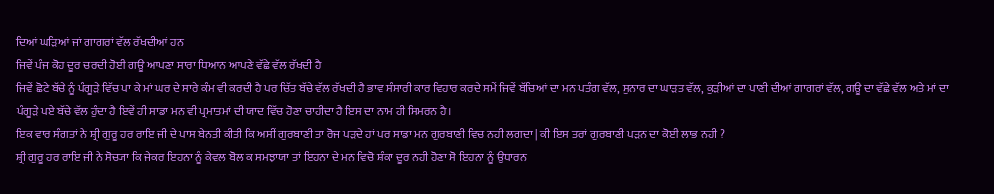ਦਿਆਂ ਘੜਿਆਂ ਜਾਂ ਗਾਗਰਾਂ ਵੱਲ ਰੱਖਦੀਆਂ ਹਨ
ਜਿਵੇਂ ਪੰਜ ਕੋਹ ਦੂਰ ਚਰਦੀ ਹੋਈ ਗਊ ਆਪਣਾ ਸਾਰਾ ਧਿਆਨ ਆਪਣੇ ਵੱਛੇ ਵੱਲ ਰੱਖਦੀ ਹੈ
ਜਿਵੇਂ ਛੋਟੇ ਬੱਚੇ ਨੂੰ ਪੰਗੂੜੇ ਵਿੱਚ ਪਾ ਕੇ ਮਾਂ ਘਰ ਦੇ ਸਾਰੇ ਕੰਮ ਵੀ ਕਰਦੀ ਹੈ ਪਰ ਚਿੱਤ ਬੱਚੇ ਵੱਲ ਰੱਖਦੀ ਹੈ ਭਾਵ ਸੰਸਾਰੀ ਕਾਰ ਵਿਹਾਰ ਕਰਦੇ ਸਮੇਂ ਜਿਵੇਂ ਬੱਚਿਆਂ ਦਾ ਮਨ ਪਤੰਗ ਵੱਲ, ਸੁਨਾਰ ਦਾ ਘਾੜਤ ਵੱਲ, ਕੁੜੀਆਂ ਦਾ ਪਾਣੀ ਦੀਆਂ ਗਾਗਰਾਂ ਵੱਲ, ਗਊ ਦਾ ਵੱਛੇ ਵੱਲ ਅਤੇ ਮਾਂ ਦਾ ਪੰਗੂੜੇ ਪਏ ਬੱਚੇ ਵੱਲ ਹੁੰਦਾ ਹੈ ਇਵੇਂ ਹੀ ਸਾਡਾ ਮਨ ਵੀ ਪ੍ਰਮਾਤਮਾਂ ਦੀ ਯਾਦ ਵਿੱਚ ਹੋਣਾ ਚਾਹੀਦਾ ਹੈ ਇਸ ਦਾ ਨਾਮ ਹੀ ਸਿਮਰਨ ਹੈ।
ਇਕ ਵਾਰ ਸੰਗਤਾਂ ਨੇ ਸ਼੍ਰੀ ਗੁਰੂ ਹਰ ਰਾਇ ਜੀ ਦੇ ਪਾਸ ਬੇਨਤੀ ਕੀਤੀ ਕਿ ਅਸੀਂ ਗੁਰਬਾਣੀ ਤਾ ਰੋਜ ਪੜਦੇ ਹਾਂ ਪਰ ਸਾਡਾ ਮਨ ਗੁਰਬਾਣੀ ਵਿਚ ਨਹੀ ਲਗਦਾ | ਕੀ ਇਸ ਤਰਾਂ ਗੁਰਬਾਣੀ ਪੜਨ ਦਾ ਕੋਈ ਲਾਭ ਨਹੀ ?
ਸ਼੍ਰੀ ਗੁਰੂ ਹਰ ਰਾਇ ਜੀ ਨੇ ਸੋਚ੍ਯਾ ਕਿ ਜੇਕਰ ਇਹਨਾ ਨੂੰ ਕੇਵਲ ਬੋਲ ਕ ਸਮਝਾਯਾ ਤਾਂ ਇਹਨਾ ਦੇ ਮਨ ਵਿਚੋ ਸ਼ੰਕਾ ਦੂਰ ਨਹੀ ਹੋਣਾ ਸੋ ਇਹਨਾ ਨੂੰ ਉਧਾਰਨ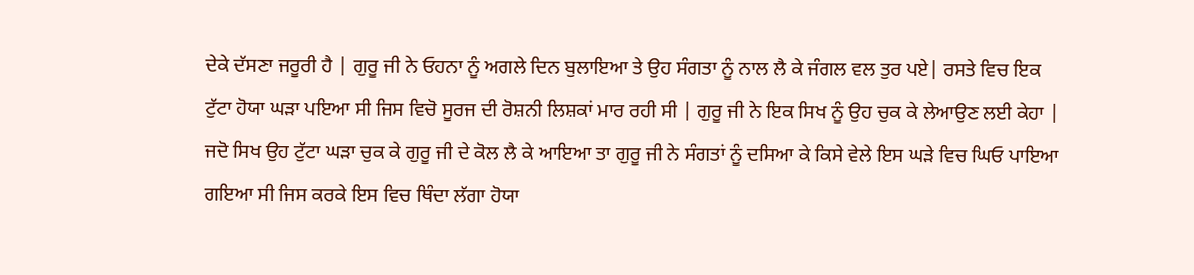ਦੇਕੇ ਦੱਸਣਾ ਜਰੂਰੀ ਹੈ | ਗੁਰੂ ਜੀ ਨੇ ਓਹਨਾ ਨੂੰ ਅਗਲੇ ਦਿਨ ਬੁਲਾਇਆ ਤੇ ਉਹ ਸੰਗਤਾ ਨੂੰ ਨਾਲ ਲੈ ਕੇ ਜੰਗਲ ਵਲ ਤੁਰ ਪਏ| ਰਸਤੇ ਵਿਚ ਇਕ ਟੁੱਟਾ ਹੋਯਾ ਘੜਾ ਪਇਆ ਸੀ ਜਿਸ ਵਿਚੋ ਸੂਰਜ ਦੀ ਰੋਸ਼ਨੀ ਲਿਸ਼ਕਾਂ ਮਾਰ ਰਹੀ ਸੀ | ਗੁਰੂ ਜੀ ਨੇ ਇਕ ਸਿਖ ਨੂੰ ਉਹ ਚੁਕ ਕੇ ਲੇਆਉਣ ਲਈ ਕੇਹਾ | ਜਦੋ ਸਿਖ ਉਹ ਟੁੱਟਾ ਘੜਾ ਚੁਕ ਕੇ ਗੁਰੂ ਜੀ ਦੇ ਕੋਲ ਲੈ ਕੇ ਆਇਆ ਤਾ ਗੁਰੂ ਜੀ ਨੇ ਸੰਗਤਾਂ ਨੂੰ ਦਸਿਆ ਕੇ ਕਿਸੇ ਵੇਲੇ ਇਸ ਘੜੇ ਵਿਚ ਘਿਓ ਪਾਇਆ ਗਇਆ ਸੀ ਜਿਸ ਕਰਕੇ ਇਸ ਵਿਚ ਥਿੰਦਾ ਲੱਗਾ ਹੋਯਾ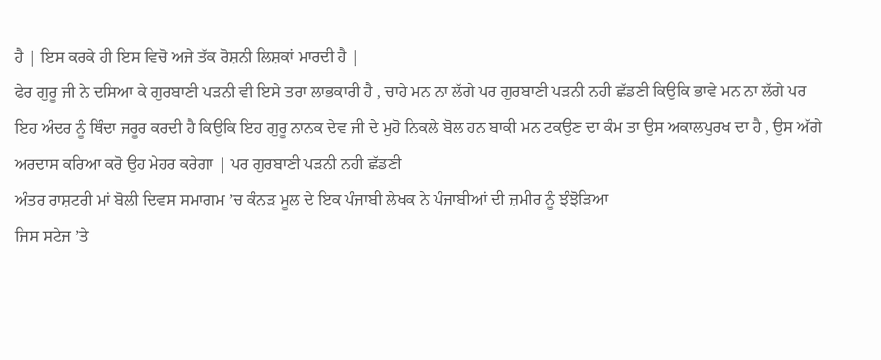ਹੈ | ਇਸ ਕਰਕੇ ਹੀ ਇਸ ਵਿਚੋ ਅਜੇ ਤੱਕ ਰੋਸ਼ਨੀ ਲਿਸ਼ਕਾਂ ਮਾਰਦੀ ਹੈ |
ਫੇਰ ਗੁਰੂ ਜੀ ਨੇ ਦਸਿਆ ਕੇ ਗੁਰਬਾਣੀ ਪੜਨੀ ਵੀ ਇਸੇ ਤਰਾ ਲਾਭਕਾਰੀ ਹੈ , ਚਾਹੇ ਮਨ ਨਾ ਲੱਗੇ ਪਰ ਗੁਰਬਾਣੀ ਪੜਨੀ ਨਹੀ ਛੱਡਣੀ ਕਿਉਕਿ ਭਾਵੇ ਮਨ ਨਾ ਲੱਗੇ ਪਰ ਇਹ ਅੰਦਰ ਨੂੰ ਥਿੰਦਾ ਜਰੂਰ ਕਰਦੀ ਹੈ ਕਿਉਕਿ ਇਹ ਗੁਰੂ ਨਾਨਕ ਦੇਵ ਜੀ ਦੇ ਮੁਹੋ ਨਿਕਲੇ ਬੋਲ ਹਨ ਬਾਕੀ ਮਨ ਟਕਉਣ ਦਾ ਕੰਮ ਤਾ ਉਸ ਅਕਾਲਪੁਰਖ ਦਾ ਹੈ , ਉਸ ਅੱਗੇ ਅਰਦਾਸ ਕਰਿਆ ਕਰੋ ਉਹ ਮੇਹਰ ਕਰੇਗਾ | ਪਰ ਗੁਰਬਾਣੀ ਪੜਨੀ ਨਹੀ ਛੱਡਣੀ
ਅੰਤਰ ਰਾਸ਼ਟਰੀ ਮਾਂ ਬੋਲੀ ਦਿਵਸ ਸਮਾਗਮ ’ਚ ਕੰਨੜ ਮੂਲ ਦੇ ਇਕ ਪੰਜਾਬੀ ਲੇਖਕ ਨੇ ਪੰਜਾਬੀਆਂ ਦੀ ਜ਼ਮੀਰ ਨੂੰ ਝੰਝੋੜਿਆ
ਜਿਸ ਸਟੇਜ ’ਤੇ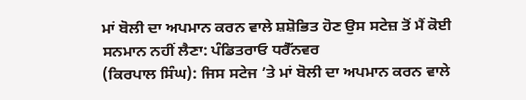ਮਾਂ ਬੋਲੀ ਦਾ ਅਪਮਾਨ ਕਰਨ ਵਾਲੇ ਸ਼ਸ਼ੋਭਿਤ ਹੋਣ ਉਸ ਸਟੇਜ਼ ਤੋਂ ਮੈਂ ਕੋਈ ਸਨਮਾਨ ਨਹੀਂ ਲੈਣਾ: ਪੰਡਿਤਰਾਓ ਧਰੈੱਨਵਰ
(ਕਿਰਪਾਲ ਸਿੰਘ): ਜਿਸ ਸਟੇਜ ’ਤੇ ਮਾਂ ਬੋਲੀ ਦਾ ਅਪਮਾਨ ਕਰਨ ਵਾਲੇ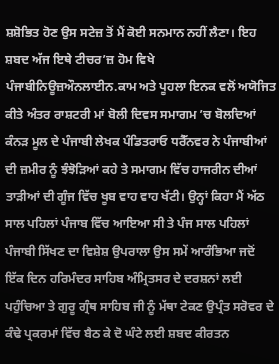ਸ਼ਸ਼ੋਭਿਤ ਹੋਣ ਉਸ ਸਟੇਜ਼ ਤੋਂ ਮੈਂ ਕੋਈ ਸਨਮਾਨ ਨਹੀਂ ਲੈਣਾ। ਇਹ ਸ਼ਬਦ ਅੱਜ ਇਥੇ ਟੀਚਰ’ਜ਼ ਹੋਮ ਵਿਖੇ ਪੰਜਾਬੀਨਿਊਜ਼ਔਨਲਾਈਨ.ਕਾਮ ਅਤੇ ਪੂਹਲਾ ਇਨਕ ਵਲੋਂ ਅਯੋਜਿਤ ਕੀਤੇ ਅੰਤਰ ਰਾਸ਼ਟਰੀ ਮਾਂ ਬੋਲੀ ਦਿਵਸ ਸਮਾਗਮ ’ਚ ਬੋਲਦਿਆਂ ਕੰਨੜ ਮੂਲ ਦੇ ਪੰਜਾਬੀ ਲੇਖਕ ਪੰਡਿਤਰਾਓ ਧਰੈੱਨਵਰ ਨੇ ਪੰਜਾਬੀਆਂ ਦੀ ਜ਼ਮੀਰ ਨੂੰ ਝੰਝੋੜਿਆਂ ਕਹੇ ਤੇ ਸਮਾਗਮ ਵਿੱਚ ਹਾਜਰੀਨ ਦੀਆਂ ਤਾੜੀਆਂ ਦੀ ਗੂੰਜ ਵਿੱਚ ਖੂਬ ਵਾਹ ਵਾਹ ਖੱਟੀ। ਉਨ੍ਹਾਂ ਕਿਹਾ ਮੈਂ ਅੱਠ ਸਾਲ ਪਹਿਲਾਂ ਪੰਜਾਬ ਵਿੱਚ ਆਇਆ ਸੀ ਤੇ ਪੰਜ ਸਾਲ ਪਹਿਲਾਂ ਪੰਜਾਬੀ ਸਿੱਖਣ ਦਾ ਵਿਸ਼ੇਸ਼ ਉਪਰਾਲਾ ਉਸ ਸਮੇਂ ਆਰੰਭਿਆ ਜਦੋਂ ਇੱਕ ਦਿਨ ਹਰਿਮੰਦਰ ਸਾਹਿਬ ਅੰਮ੍ਰਿਤਸਰ ਦੇ ਦਰਸ਼ਨਾਂ ਲਈ ਪਹੁੰਚਿਆ ਤੇ ਗੁਰੂ ਗ੍ਰੰਥ ਸਾਹਿਬ ਜੀ ਨੂੰ ਮੱਥਾ ਟੇਕਣ ਉਪ੍ਰੰਤ ਸਰੋਵਰ ਦੇ ਕੰਢੇ ਪ੍ਰਕਰਮਾਂ ਵਿੱਚ ਬੈਠ ਕੇ ਦੋ ਘੰਟੇ ਲਈ ਸ਼ਬਦ ਕੀਰਤਨ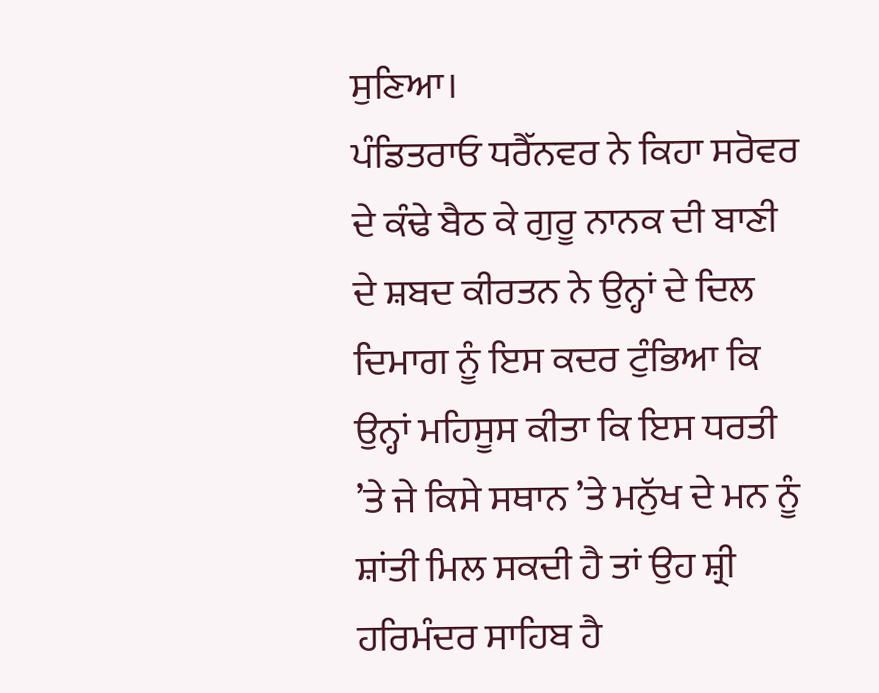ਸੁਣਿਆ।
ਪੰਡਿਤਰਾਓ ਧਰੈੱਨਵਰ ਨੇ ਕਿਹਾ ਸਰੋਵਰ ਦੇ ਕੰਢੇ ਬੈਠ ਕੇ ਗੁਰੂ ਨਾਨਕ ਦੀ ਬਾਣੀ ਦੇ ਸ਼ਬਦ ਕੀਰਤਨ ਨੇ ਉਨ੍ਹਾਂ ਦੇ ਦਿਲ ਦਿਮਾਗ ਨੂੰ ਇਸ ਕਦਰ ਟੁੰਭਿਆ ਕਿ ਉਨ੍ਹਾਂ ਮਹਿਸੂਸ ਕੀਤਾ ਕਿ ਇਸ ਧਰਤੀ ’ਤੇ ਜੇ ਕਿਸੇ ਸਥਾਨ ’ਤੇ ਮਨੁੱਖ ਦੇ ਮਨ ਨੂੰ ਸ਼ਾਂਤੀ ਮਿਲ ਸਕਦੀ ਹੈ ਤਾਂ ਉਹ ਸ਼੍ਰੀ ਹਰਿਮੰਦਰ ਸਾਹਿਬ ਹੈ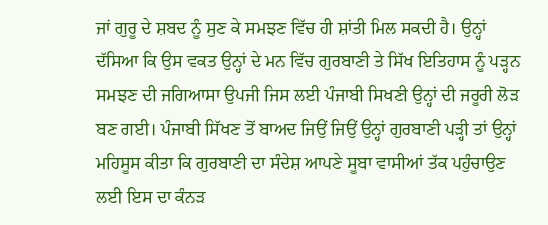ਜਾਂ ਗੁਰੂ ਦੇ ਸ਼ਬਦ ਨੂੰ ਸੁਣ ਕੇ ਸਮਝਣ ਵਿੱਚ ਹੀ ਸ਼ਾਂਤੀ ਮਿਲ ਸਕਦੀ ਹੈ। ਉਨ੍ਹਾਂ ਦੱਸਿਆ ਕਿ ਉਸ ਵਕਤ ਉਨ੍ਹਾਂ ਦੇ ਮਨ ਵਿੱਚ ਗੁਰਬਾਣੀ ਤੇ ਸਿੱਖ ਇਤਿਹਾਸ ਨੂੰ ਪੜ੍ਹਨ ਸਮਝਣ ਦੀ ਜਗਿਆਸਾ ਉਪਜੀ ਜਿਸ ਲਈ ਪੰਜਾਬੀ ਸਿਖਣੀ ਉਨ੍ਹਾਂ ਦੀ ਜਰੂਰੀ ਲੋੜ ਬਣ ਗਈ। ਪੰਜਾਬੀ ਸਿੱਖਣ ਤੋਂ ਬਾਅਦ ਜਿਉਂ ਜਿਉਂ ਉਨ੍ਹਾਂ ਗੁਰਬਾਣੀ ਪੜ੍ਹੀ ਤਾਂ ਉਨ੍ਹਾਂ ਮਹਿਸੂਸ ਕੀਤਾ ਕਿ ਗੁਰਬਾਣੀ ਦਾ ਸੰਦੇਸ਼ ਆਪਣੇ ਸੂਬਾ ਵਾਸੀਆਂ ਤੱਕ ਪਹੁੰਚਾਉਣ ਲਈ ਇਸ ਦਾ ਕੰਨੜ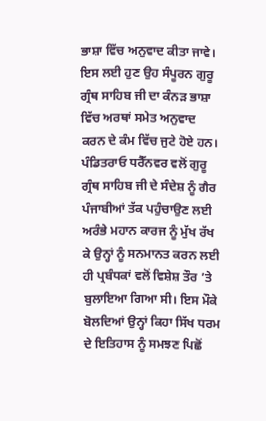ਭਾਸ਼ਾ ਵਿੱਚ ਅਨੁਵਾਦ ਕੀਤਾ ਜਾਵੇ। ਇਸ ਲਈ ਹੁਣ ਉਹ ਸੰਪੂਰਨ ਗੁਰੂ ਗ੍ਰੰਥ ਸਾਹਿਬ ਜੀ ਦਾ ਕੰਨੜ ਭਾਸ਼ਾ ਵਿੱਚ ਅਰਥਾਂ ਸਮੇਤ ਅਨੁਵਾਦ ਕਰਨ ਦੇ ਕੰਮ ਵਿੱਚ ਜੁਟੇ ਹੋਏ ਹਨ।
ਪੰਡਿਤਰਾਓ ਧਰੈੱਨਵਰ ਵਲੋਂ ਗੁਰੂ ਗ੍ਰੰਥ ਸਾਹਿਬ ਜੀ ਦੇ ਸੰਦੇਸ਼ ਨੂੰ ਗੈਰ ਪੰਜਾਬੀਆਂ ਤੱਕ ਪਹੁੰਚਾਉਣ ਲਈ ਅਰੰਭੇ ਮਹਾਨ ਕਾਰਜ ਨੂੰ ਮੁੱਖ ਰੱਖ ਕੇ ਉਨ੍ਹਾਂ ਨੂੰ ਸਨਮਾਨਤ ਕਰਨ ਲਈ ਹੀ ਪ੍ਰਬੰਧਕਾਂ ਵਲੋਂ ਵਿਸ਼ੇਸ਼ ਤੌਰ ’ਤੇ ਬੁਲਾਇਆ ਗਿਆ ਸੀ। ਇਸ ਮੌਕੇ ਬੋਲਦਿਆਂ ਉਨ੍ਹਾਂ ਕਿਹਾ ਸਿੱਖ ਧਰਮ ਦੇ ਇਤਿਹਾਸ ਨੂੰ ਸਮਝਣ ਪਿਛੋਂ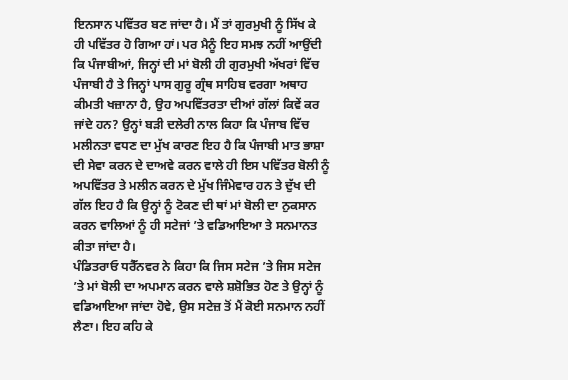ਇਨਸਾਨ ਪਵਿੱਤਰ ਬਣ ਜਾਂਦਾ ਹੈ। ਮੈਂ ਤਾਂ ਗੁਰਮੁਖੀ ਨੂੰ ਸਿੱਖ ਕੇ ਹੀ ਪਵਿੱਤਰ ਹੋ ਗਿਆ ਹਾਂ। ਪਰ ਮੈਨੂੰ ਇਹ ਸਮਝ ਨਹੀਂ ਆਉਂਦੀ ਕਿ ਪੰਜਾਬੀਆਂ, ਜਿਨ੍ਹਾਂ ਦੀ ਮਾਂ ਬੋਲੀ ਹੀ ਗੁਰਮੁਖੀ ਅੱਖਰਾਂ ਵਿੱਚ ਪੰਜਾਬੀ ਹੈ ਤੇ ਜਿਨ੍ਹਾਂ ਪਾਸ ਗੁਰੂ ਗ੍ਰੰਥ ਸਾਹਿਬ ਵਰਗਾ ਅਥਾਹ ਕੀਮਤੀ ਖਜ਼ਾਨਾ ਹੈ, ਉਹ ਅਪਵਿੱਤਰਤਾ ਦੀਆਂ ਗੱਲਾਂ ਕਿਵੇਂ ਕਰ ਜਾਂਦੇ ਹਨ? ਉਨ੍ਹਾਂ ਬੜੀ ਦਲੇਰੀ ਨਾਲ ਕਿਹਾ ਕਿ ਪੰਜਾਬ ਵਿੱਚ ਮਲੀਨਤਾ ਵਧਣ ਦਾ ਮੁੱਖ ਕਾਰਣ ਇਹ ਹੈ ਕਿ ਪੰਜਾਬੀ ਮਾਤ ਭਾਸ਼ਾ ਦੀ ਸੇਵਾ ਕਰਨ ਦੇ ਦਾਅਵੇ ਕਰਨ ਵਾਲੇ ਹੀ ਇਸ ਪਵਿੱਤਰ ਬੋਲੀ ਨੂੰ ਅਪਵਿੱਤਰ ਤੇ ਮਲੀਨ ਕਰਨ ਦੇ ਮੁੱਖ ਜਿੰਮੇਵਾਰ ਹਨ ਤੇ ਦੁੱਖ ਦੀ ਗੱਲ ਇਹ ਹੈ ਕਿ ਉਨ੍ਹਾਂ ਨੂੰ ਟੋਕਣ ਦੀ ਥਾਂ ਮਾਂ ਬੋਲੀ ਦਾ ਨੁਕਸਾਨ ਕਰਨ ਵਾਲਿਆਂ ਨੂੰ ਹੀ ਸਟੇਜਾਂ ’ਤੇ ਵਡਿਆਇਆ ਤੇ ਸਨਮਾਨਤ ਕੀਤਾ ਜਾਂਦਾ ਹੈ।
ਪੰਡਿਤਰਾਓ ਧਰੈੱਨਵਰ ਨੇ ਕਿਹਾ ਕਿ ਜਿਸ ਸਟੇਜ ’ਤੇ ਜਿਸ ਸਟੇਜ ’ਤੇ ਮਾਂ ਬੋਲੀ ਦਾ ਅਪਮਾਨ ਕਰਨ ਵਾਲੇ ਸ਼ਸ਼ੋਭਿਤ ਹੋਣ ਤੇ ਉਨ੍ਹਾਂ ਨੂੰ ਵਡਿਆਇਆ ਜਾਂਦਾ ਹੋਵੇ, ਉਸ ਸਟੇਜ਼ ਤੋਂ ਮੈਂ ਕੋਈ ਸਨਮਾਨ ਨਹੀਂ ਲੈਣਾ। ਇਹ ਕਹਿ ਕੇ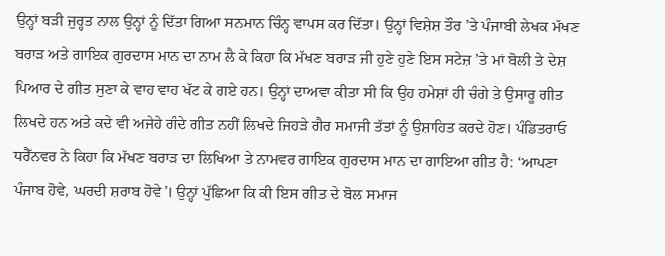ਉਨ੍ਹਾਂ ਬੜੀ ਜੁਰ੍ਹਤ ਨਾਲ ਉਨ੍ਹਾਂ ਨੂੰ ਦਿੱਤਾ ਗਿਆ ਸਨਮਾਨ ਚਿੰਨ੍ਹ ਵਾਪਸ ਕਰ ਦਿੱਤਾ। ਉਨ੍ਹਾਂ ਵਿਸ਼ੇਸ਼ ਤੌਰ ’ਤੇ ਪੰਜਾਬੀ ਲੇਖਕ ਮੱਖਣ ਬਰਾੜ ਅਤੇ ਗਾਇਕ ਗੁਰਦਾਸ ਮਾਨ ਦਾ ਨਾਮ ਲੈ ਕੇ ਕਿਹਾ ਕਿ ਮੱਖਣ ਬਰਾੜ ਜੀ ਹੁਣੇ ਹੁਣੇ ਇਸ ਸਟੇਜ਼ ’ਤੇ ਮਾਂ ਬੋਲੀ ਤੇ ਦੇਸ਼ ਪਿਆਰ ਦੇ ਗੀਤ ਸੁਣਾ ਕੇ ਵਾਹ ਵਾਹ ਖੱਟ ਕੇ ਗਏ ਹਨ। ਉਨ੍ਹਾਂ ਦਾਅਵਾ ਕੀਤਾ ਸੀ ਕਿ ਉਹ ਹਮੇਸ਼ਾਂ ਹੀ ਚੰਗੇ ਤੇ ਉਸਾਰੂ ਗੀਤ ਲਿਖਦੇ ਹਨ ਅਤੇ ਕਦੇ ਵੀ ਅਜੇਹੇ ਗੰਦੇ ਗੀਤ ਨਹੀਂ ਲਿਖਦੇ ਜਿਹੜੇ ਗੈਰ ਸਮਾਜੀ ਤੱਤਾਂ ਨੂੰ ਉਸ਼ਾਹਿਤ ਕਰਦੇ ਹੋਣ। ਪੰਡਿਤਰਾਓ ਧਰੈੱਨਵਰ ਨੇ ਕਿਹਾ ਕਿ ਮੱਖਣ ਬਰਾੜ ਦਾ ਲਿਖਿਆ ਤੇ ਨਾਮਵਰ ਗਾਇਕ ਗੁਰਦਾਸ ਮਾਨ ਦਾ ਗਾਇਆ ਗੀਤ ਹੈ: ‘ਆਪਣਾ ਪੰਜਾਬ ਹੋਵੇ, ਘਰਦੀ ਸ਼ਰਾਬ ਹੋਵੇ’। ਉਨ੍ਹਾਂ ਪੁੱਛਿਆ ਕਿ ਕੀ ਇਸ ਗੀਤ ਦੇ ਬੋਲ ਸਮਾਜ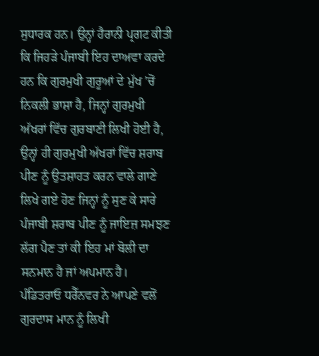ਸੁਧਾਰਕ ਹਨ। ਉਨ੍ਹਾਂ ਹੈਰਾਨੀ ਪ੍ਰਗਟ ਕੀਤੀ ਕਿ ਜਿਹੜੇ ਪੰਜਾਬੀ ਇਹ ਦਾਅਵਾ ਕਰਦੇ ਹਨ ਕਿ ਗੁਰਮੁਖੀ ਗੁਰੂਆਂ ਦੇ ਮੁੱਖ ’ਚੋਂ ਨਿਕਲੀ ਭਾਸ਼ਾ ਹੈ, ਜਿਨ੍ਹਾਂ ਗੁਰਮੁਖੀ ਅੱਖਰਾਂ ਵਿੱਚ ਗੁਰਬਾਣੀ ਲਿਖੀ ਹੋਈ ਹੈ, ਉਨ੍ਹਾਂ ਹੀ ਗੁਰਮੁਖੀ ਅੱਖਰਾਂ ਵਿੱਚ ਸ਼ਰਾਬ ਪੀਣ ਨੂੰ ਉਤਸ਼ਾਹਤ ਕਰਨ ਵਾਲੇ ਗਾਣੇ ਲਿਖੇ ਗਏ ਹੋਣ ਜਿਨ੍ਹਾਂ ਨੂੰ ਸੁਣ ਕੇ ਸਾਰੇ ਪੰਜਾਬੀ ਸ਼ਰਾਬ ਪੀਣ ਨੂੰ ਜਾਇਜ਼ ਸਮਝਣ ਲੱਗ ਪੈਣ ਤਾਂ ਕੀ ਇਹ ਮਾਂ ਬੋਲੀ ਦਾ ਸਨਮਾਨ ਹੈ ਜਾਂ ਅਪਮਾਨ ਹੈ।
ਪੰਡਿਤਰਾਓ ਧਰੈੱਨਵਰ ਨੇ ਆਪਣੇ ਵਲੋਂ ਗੁਰਦਾਸ ਮਾਨ ਨੂੰ ਲਿਖੀ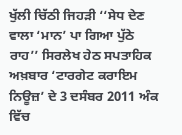ਖੁੱਲੀ ਚਿੱਠੀ ਜਿਹੜੀ ‘‘ਸੇਧ ਦੇਣ ਵਾਲਾ ‘ਮਾਨ’ ਪਾ ਗਿਆ ਪੁੱਠੇ ਰਾਹ’’ ਸਿਰਲੇਖ ਹੇਠ ਸਪਤਾਹਿਕ ਅਖ਼ਬਾਰ ‘ਟਾਰਗੇਟ ਕਰਾਇਮ ਨਿਊਜ਼’ ਦੇ 3 ਦਸੰਬਰ 2011 ਅੰਕ ਵਿੱਚ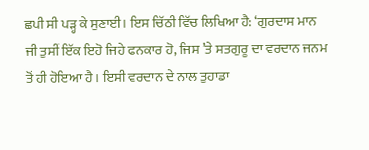ਛਪੀ ਸੀ ਪੜ੍ਹ ਕੇ ਸੁਣਾਈ। ਇਸ ਚਿੱਠੀ ਵਿੱਚ ਲਿਖਿਆ ਹੈ: ‘ਗੁਰਦਾਸ ਮਾਨ ਜੀ ਤੁਸੀਂ ਇੱਕ ਇਹੋ ਜਿਹੇ ਫਨਕਾਰ ਹੋ, ਜਿਸ ’ਤੇ ਸਤਗੁਰੂ ਦਾ ਵਰਦਾਨ ਜਨਮ ਤੋਂ ਹੀ ਹੋਇਆ ਹੈ। ਇਸੀ ਵਰਦਾਨ ਦੇ ਨਾਲ ਤੁਹਾਡਾ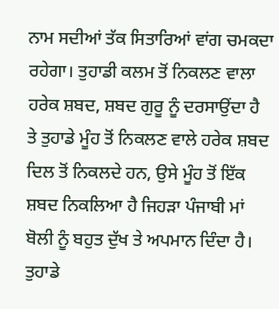ਨਾਮ ਸਦੀਆਂ ਤੱਕ ਸਿਤਾਰਿਆਂ ਵਾਂਗ ਚਮਕਦਾ ਰਹੇਗਾ। ਤੁਹਾਡੀ ਕਲਮ ਤੋਂ ਨਿਕਲਣ ਵਾਲਾ ਹਰੇਕ ਸ਼ਬਦ, ਸ਼ਬਦ ਗੁਰੂ ਨੂੰ ਦਰਸਾਉਂਦਾ ਹੈ ਤੇ ਤੁਹਾਡੇ ਮੂੰਹ ਤੋਂ ਨਿਕਲਣ ਵਾਲੇ ਹਰੇਕ ਸ਼ਬਦ ਦਿਲ ਤੋਂ ਨਿਕਲਦੇ ਹਨ, ਉਸੇ ਮੂੰਹ ਤੋਂ ਇੱਕ ਸ਼ਬਦ ਨਿਕਲਿਆ ਹੈ ਜਿਹੜਾ ਪੰਜਾਬੀ ਮਾਂ ਬੋਲੀ ਨੂੰ ਬਹੁਤ ਦੁੱਖ ਤੇ ਅਪਮਾਨ ਦਿੰਦਾ ਹੈ। ਤੁਹਾਡੇ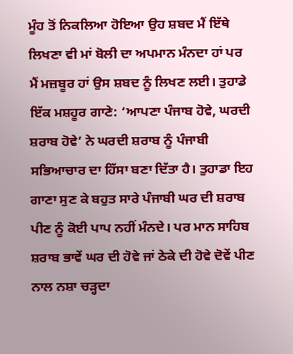ਮੂੰਹ ਤੋਂ ਨਿਕਲਿਆ ਹੋਇਆ ਉਹ ਸ਼ਬਦ ਮੈਂ ਇੱਥੇ ਲਿਖਣਾ ਵੀ ਮਾਂ ਬੋਲੀ ਦਾ ਅਪਮਾਨ ਮੰਨਦਾ ਹਾਂ ਪਰ ਮੈਂ ਮਜ਼ਬੂਰ ਹਾਂ ਉਸ ਸ਼ਬਦ ਨੂੰ ਲਿਖਣ ਲਈ। ਤੁਹਾਡੇ ਇੱਕ ਮਸ਼ਹੂਰ ਗਾਣੇ: ‘ਆਪਣਾ ਪੰਜਾਬ ਹੋਵੇ, ਘਰਦੀ ਸ਼ਰਾਬ ਹੋਵੇ’ ਨੇ ਘਰਦੀ ਸ਼ਰਾਬ ਨੂੰ ਪੰਜਾਬੀ ਸਭਿਆਚਾਰ ਦਾ ਹਿੱਸਾ ਬਣਾ ਦਿੱਤਾ ਹੈ। ਤੁਹਾਡਾ ਇਹ ਗਾਣਾ ਸੁਣ ਕੇ ਬਹੁਤ ਸਾਰੇ ਪੰਜਾਬੀ ਘਰ ਦੀ ਸ਼ਰਾਬ ਪੀਣ ਨੂੰ ਕੋਈ ਪਾਪ ਨਹੀਂ ਮੰਨਦੇ। ਪਰ ਮਾਨ ਸਾਹਿਬ ਸ਼ਰਾਬ ਭਾਵੇਂ ਘਰ ਦੀ ਹੋਵੇ ਜਾਂ ਠੇਕੇ ਦੀ ਹੋਵੇ ਦੋਵੇਂ ਪੀਣ ਨਾਲ ਨਸ਼ਾ ਚੜ੍ਹਦਾ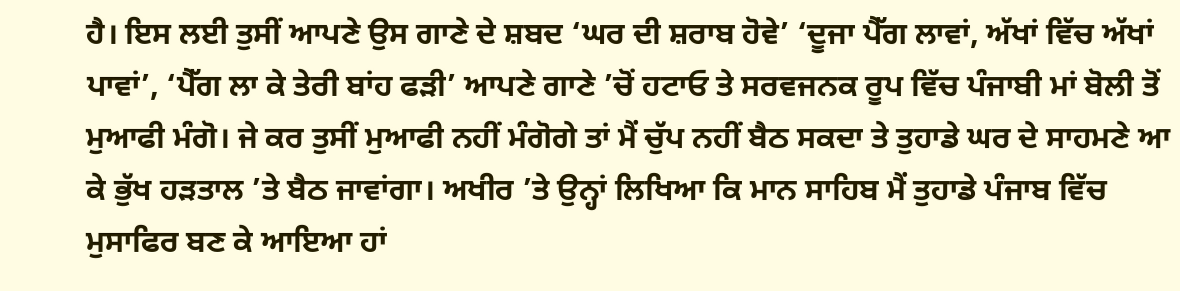ਹੈ। ਇਸ ਲਈ ਤੁਸੀਂ ਆਪਣੇ ਉਸ ਗਾਣੇ ਦੇ ਸ਼ਬਦ ‘ਘਰ ਦੀ ਸ਼ਰਾਬ ਹੋਵੇ’ ‘ਦੂਜਾ ਪੈੱਗ ਲਾਵਾਂ, ਅੱਖਾਂ ਵਿੱਚ ਅੱਖਾਂ ਪਾਵਾਂ’, ‘ਪੈੱਗ ਲਾ ਕੇ ਤੇਰੀ ਬਾਂਹ ਫੜੀ’ ਆਪਣੇ ਗਾਣੇ ’ਚੋਂ ਹਟਾਓ ਤੇ ਸਰਵਜਨਕ ਰੂਪ ਵਿੱਚ ਪੰਜਾਬੀ ਮਾਂ ਬੋਲੀ ਤੋਂ ਮੁਆਫੀ ਮੰਗੋ। ਜੇ ਕਰ ਤੁਸੀਂ ਮੁਆਫੀ ਨਹੀਂ ਮੰਗੋਗੇ ਤਾਂ ਮੈਂ ਚੁੱਪ ਨਹੀਂ ਬੈਠ ਸਕਦਾ ਤੇ ਤੁਹਾਡੇ ਘਰ ਦੇ ਸਾਹਮਣੇ ਆ ਕੇ ਭੁੱਖ ਹੜਤਾਲ ’ਤੇ ਬੈਠ ਜਾਵਾਂਗਾ। ਅਖੀਰ ’ਤੇ ਉਨ੍ਹਾਂ ਲਿਖਿਆ ਕਿ ਮਾਨ ਸਾਹਿਬ ਮੈਂ ਤੁਹਾਡੇ ਪੰਜਾਬ ਵਿੱਚ ਮੁਸਾਫਿਰ ਬਣ ਕੇ ਆਇਆ ਹਾਂ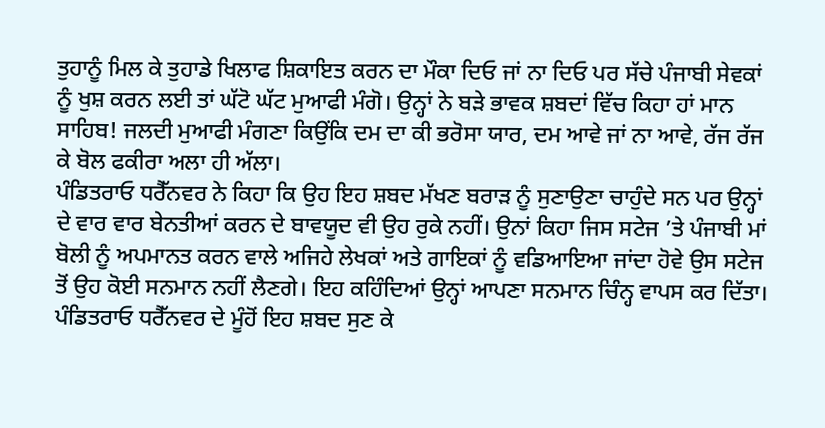ਤੁਹਾਨੂੰ ਮਿਲ ਕੇ ਤੁਹਾਡੇ ਖਿਲਾਫ ਸ਼ਿਕਾਇਤ ਕਰਨ ਦਾ ਮੌਕਾ ਦਿਓ ਜਾਂ ਨਾ ਦਿਓ ਪਰ ਸੱਚੇ ਪੰਜਾਬੀ ਸੇਵਕਾਂ ਨੂੰ ਖੁਸ਼ ਕਰਨ ਲਈ ਤਾਂ ਘੱਟੋ ਘੱਟ ਮੁਆਫੀ ਮੰਗੋ। ਉਨ੍ਹਾਂ ਨੇ ਬੜੇ ਭਾਵਕ ਸ਼ਬਦਾਂ ਵਿੱਚ ਕਿਹਾ ਹਾਂ ਮਾਨ ਸਾਹਿਬ! ਜਲਦੀ ਮੁਆਫੀ ਮੰਗਣਾ ਕਿਉਂਕਿ ਦਮ ਦਾ ਕੀ ਭਰੋਸਾ ਯਾਰ, ਦਮ ਆਵੇ ਜਾਂ ਨਾ ਆਵੇ, ਰੱਜ ਰੱਜ ਕੇ ਬੋਲ ਫਕੀਰਾ ਅਲਾ ਹੀ ਅੱਲਾ।
ਪੰਡਿਤਰਾਓ ਧਰੈੱਨਵਰ ਨੇ ਕਿਹਾ ਕਿ ਉਹ ਇਹ ਸ਼ਬਦ ਮੱਖਣ ਬਰਾੜ ਨੂੰ ਸੁਣਾਉਣਾ ਚਾਹੁੰਦੇ ਸਨ ਪਰ ਉਨ੍ਹਾਂ ਦੇ ਵਾਰ ਵਾਰ ਬੇਨਤੀਆਂ ਕਰਨ ਦੇ ਬਾਵਯੂਦ ਵੀ ਉਹ ਰੁਕੇ ਨਹੀਂ। ਉਨਾਂ ਕਿਹਾ ਜਿਸ ਸਟੇਜ ’ਤੇ ਪੰਜਾਬੀ ਮਾਂ ਬੋਲੀ ਨੂੰ ਅਪਮਾਨਤ ਕਰਨ ਵਾਲੇ ਅਜਿਹੇ ਲੇਖਕਾਂ ਅਤੇ ਗਾਇਕਾਂ ਨੂੰ ਵਡਿਆਇਆ ਜਾਂਦਾ ਹੋਵੇ ਉਸ ਸਟੇਜ ਤੋਂ ਉਹ ਕੋਈ ਸਨਮਾਨ ਨਹੀਂ ਲੈਣਗੇ। ਇਹ ਕਹਿੰਦਿਆਂ ਉਨ੍ਹਾਂ ਆਪਣਾ ਸਨਮਾਨ ਚਿੰਨ੍ਹ ਵਾਪਸ ਕਰ ਦਿੱਤਾ।
ਪੰਡਿਤਰਾਓ ਧਰੈੱਨਵਰ ਦੇ ਮੂੰਹੋਂ ਇਹ ਸ਼ਬਦ ਸੁਣ ਕੇ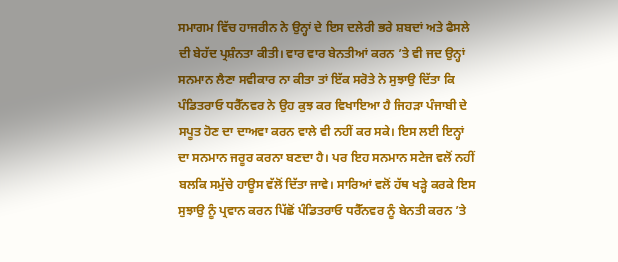ਸਮਾਗਮ ਵਿੱਚ ਹਾਜਰੀਨ ਨੇ ਉਨ੍ਹਾਂ ਦੇ ਇਸ ਦਲੇਰੀ ਭਰੇ ਸ਼ਬਦਾਂ ਅਤੇ ਫੈਸਲੇ ਦੀ ਬੇਹੱਦ ਪ੍ਰਸ਼ੰਨਤਾ ਕੀਤੀ। ਵਾਰ ਵਾਰ ਬੇਨਤੀਆਂ ਕਰਨ ’ਤੇ ਵੀ ਜਦ ਉਨ੍ਹਾਂ ਸਨਮਾਨ ਲੈਣਾ ਸਵੀਕਾਰ ਨਾ ਕੀਤਾ ਤਾਂ ਇੱਕ ਸਰੋਤੇ ਨੇ ਸੁਝਾਉ ਦਿੱਤਾ ਕਿ ਪੰਡਿਤਰਾਓ ਧਰੈੱਨਵਰ ਨੇ ਉਹ ਕੁਝ ਕਰ ਵਿਖਾਇਆ ਹੈ ਜਿਹੜਾ ਪੰਜਾਬੀ ਦੇ ਸਪੂਤ ਹੋਣ ਦਾ ਦਾਅਵਾ ਕਰਨ ਵਾਲੇ ਵੀ ਨਹੀਂ ਕਰ ਸਕੇ। ਇਸ ਲਈ ਇਨ੍ਹਾਂ ਦਾ ਸਨਮਾਨ ਜਰੂਰ ਕਰਨਾ ਬਣਦਾ ਹੈ। ਪਰ ਇਹ ਸਨਮਾਨ ਸਟੇਜ ਵਲੋਂ ਨਹੀਂ ਬਲਕਿ ਸਮੁੱਚੇ ਹਾਊਸ ਵੱਲੋਂ ਦਿੱਤਾ ਜਾਵੇ। ਸਾਰਿਆਂ ਵਲੋਂ ਹੱਥ ਖੜ੍ਹੇ ਕਰਕੇ ਇਸ ਸੁਝਾਉ ਨੂੰ ਪ੍ਰਵਾਨ ਕਰਨ ਪਿੱਛੋਂ ਪੰਡਿਤਰਾਓ ਧਰੈੱਨਵਰ ਨੂੰ ਬੇਨਤੀ ਕਰਨ ’ਤੇ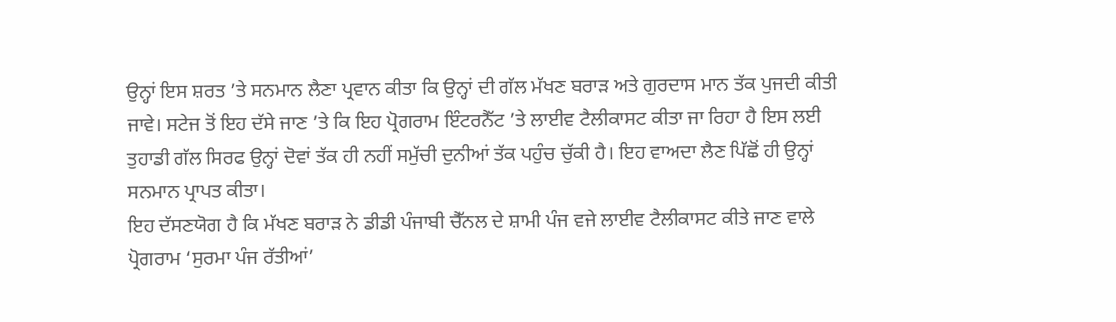ਉਨ੍ਹਾਂ ਇਸ ਸ਼ਰਤ ’ਤੇ ਸਨਮਾਨ ਲੈਣਾ ਪ੍ਰਵਾਨ ਕੀਤਾ ਕਿ ਉਨ੍ਹਾਂ ਦੀ ਗੱਲ ਮੱਖਣ ਬਰਾੜ ਅਤੇ ਗੁਰਦਾਸ ਮਾਨ ਤੱਕ ਪੁਜਦੀ ਕੀਤੀ ਜਾਵੇ। ਸਟੇਜ ਤੋਂ ਇਹ ਦੱਸੇ ਜਾਣ ’ਤੇ ਕਿ ਇਹ ਪ੍ਰੋਗਰਾਮ ਇੰਟਰਨੈੱਟ ’ਤੇ ਲਾਈਵ ਟੈਲੀਕਾਸਟ ਕੀਤਾ ਜਾ ਰਿਹਾ ਹੈ ਇਸ ਲਈ ਤੁਹਾਡੀ ਗੱਲ ਸਿਰਫ ਉਨ੍ਹਾਂ ਦੋਵਾਂ ਤੱਕ ਹੀ ਨਹੀਂ ਸਮੁੱਚੀ ਦੁਨੀਆਂ ਤੱਕ ਪਹੁੰਚ ਚੁੱਕੀ ਹੈ। ਇਹ ਵਾਅਦਾ ਲੈਣ ਪਿੱਛੋਂ ਹੀ ਉਨ੍ਹਾਂ ਸਨਮਾਨ ਪ੍ਰਾਪਤ ਕੀਤਾ।
ਇਹ ਦੱਸਣਯੋਗ ਹੈ ਕਿ ਮੱਖਣ ਬਰਾੜ ਨੇ ਡੀਡੀ ਪੰਜਾਬੀ ਚੈੱਨਲ ਦੇ ਸ਼ਾਮੀ ਪੰਜ ਵਜੇ ਲਾਈਵ ਟੈਲੀਕਾਸਟ ਕੀਤੇ ਜਾਣ ਵਾਲੇ ਪ੍ਰੋਗਰਾਮ ‘ਸੁਰਮਾ ਪੰਜ ਰੱਤੀਆਂ’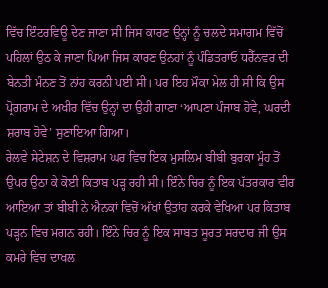ਵਿੱਚ ਇੰਟਰਵਿਊ ਦੇਣ ਜਾਣਾ ਸੀ ਜਿਸ ਕਾਰਣ ਉਨ੍ਹਾਂ ਨੂੰ ਚਲਦੇ ਸਮਾਗਮ ਵਿੱਚੋਂ ਪਹਿਲਾਂ ਉਠ ਕੇ ਜਾਣਾ ਪਿਆ ਜਿਸ ਕਾਰਣ ਉਨਹਾਂ ਨੂੰ ਪੰਡਿਤਰਾਓ ਧਰੈੱਨਵਰ ਦੀ ਬੇਨਤੀ ਮੰਨਣ ਤੋਂ ਨਾਂਹ ਕਰਨੀ ਪਈ ਸੀ। ਪਰ ਇਹ ਮੌਕਾ ਮੇਲ ਹੀ ਸੀ ਕਿ ਉਸ ਪ੍ਰੋਗਰਾਮ ਦੇ ਅਖੀਰ ਵਿੱਚ ਉਨ੍ਹਾਂ ਦਾ ਉਹੀ ਗਾਣਾ ‘ਆਪਣਾ ਪੰਜਾਬ ਹੋਵੇ, ਘਰਦੀ ਸ਼ਰਾਬ ਹੋਵੇ’ ਸੁਣਾਇਆ ਗਿਆ।
ਰੇਲਵੇ ਸੇਟੇਸ਼ਨ ਦੇ ਵਿਸ਼ਰਾਮ ਘਰ ਵਿਚ ਇਕ ਮੁਸਲਿਮ ਬੀਬੀ ਬੁਰਕਾ ਮੂੰਹ ਤੋਂ ਉਪਰ ਉਠਾ ਕੇ ਕੋਈ ਕਿਤਾਬ ਪੜ੍ਹ ਰਹੀ ਸੀ। ਇੰਨੇ ਚਿਰ ਨੂੰ ਇਕ ਪੱਤਰਕਾਰ ਵੀਰ ਆਇਆ ਤਾਂ ਬੀਬੀ ਨੇ ਐਨਕਾਂ ਵਿਚੋਂ ਅੱਖਾਂ ਉਤਾਂਹ ਕਰਕੇ ਵੇਖਿਆ ਪਰ ਕਿਤਾਬ ਪੜ੍ਹਨ ਵਿਚ ਮਗਨ ਰਹੀ। ਇੰਨੇ ਚਿਰ ਨੂੰ ਇਕ ਸਾਬਤ ਸੂਰਤ ਸਰਦਾਰ ਜੀ ਉਸ ਕਮਰੇ ਵਿਚ ਦਾਖਲ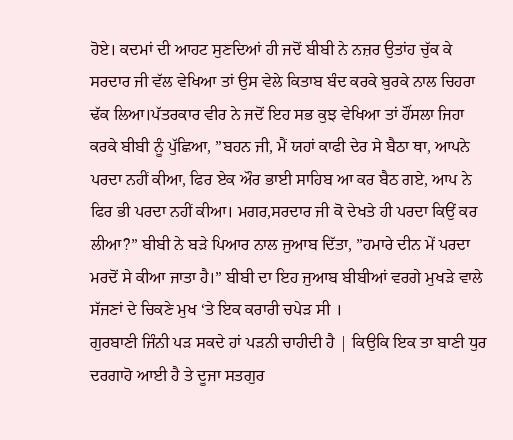ਹੋਏ। ਕਦਮਾਂ ਦੀ ਆਹਟ ਸੁਣਦਿਆਂ ਹੀ ਜਦੋਂ ਬੀਬੀ ਨੇ ਨਜ਼ਰ ਉਤਾਂਹ ਚੁੱਕ ਕੇ ਸਰਦਾਰ ਜੀ ਵੱਲ ਵੇਖਿਆ ਤਾਂ ਉਸ ਵੇਲੇ ਕਿਤਾਬ ਬੰਦ ਕਰਕੇ ਬੁਰਕੇ ਨਾਲ ਚਿਹਰਾ ਢੱਕ ਲਿਆ।ਪੱਤਰਕਾਰ ਵੀਰ ਨੇ ਜਦੋਂ ਇਹ ਸਭ ਕੁਝ ਵੇਖਿਆ ਤਾਂ ਹੌਂਸਲਾ ਜਿਹਾ ਕਰਕੇ ਬੀਬੀ ਨੂੰ ਪੁੱਛਿਆ, ”ਬਹਨ ਜੀ, ਮੈਂ ਯਹਾਂ ਕਾਫੀ ਦੇਰ ਸੇ ਬੈਠਾ ਥਾ, ਆਪਨੇ ਪਰਦਾ ਨਹੀਂ ਕੀਆ, ਫਿਰ ਏਕ ਔਰ ਭਾਈ ਸਾਹਿਬ ਆ ਕਰ ਬੈਠ ਗਏ, ਆਪ ਨੇ ਫਿਰ ਭੀ ਪਰਦਾ ਨਹੀਂ ਕੀਆ। ਮਗਰ,ਸਰਦਾਰ ਜੀ ਕੋ ਦੇਖਤੇ ਹੀ ਪਰਦਾ ਕਿਉਂ ਕਰ ਲੀਆ?” ਬੀਬੀ ਨੇ ਬੜੇ ਪਿਆਰ ਨਾਲ ਜੁਆਬ ਦਿੱਤਾ, ”ਹਮਾਰੇ ਦੀਨ ਮੇਂ ਪਰਦਾ ਮਰਦੋਂ ਸੇ ਕੀਆ ਜਾਤਾ ਹੈ।” ਬੀਬੀ ਦਾ ਇਹ ਜੁਆਬ ਬੀਬੀਆਂ ਵਰਗੇ ਮੁਖੜੇ ਵਾਲੇ ਸੱਜਣਾਂ ਦੇ ਚਿਕਣੇ ਮੁਖ ‘ਤੇ ਇਕ ਕਰਾਰੀ ਚਪੇੜ ਸੀ ।
ਗੁਰਬਾਣੀ ਜਿੰਨੀ ਪੜ ਸਕਦੇ ਹਾਂ ਪੜਨੀ ਚਾਹੀਦੀ ਹੈ | ਕਿਉਕਿ ਇਕ ਤਾ ਬਾਣੀ ਧੁਰ ਦਰਗਾਹੋ ਆਈ ਹੈ ਤੇ ਦੂਜਾ ਸਤਗੁਰ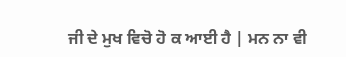ਜੀ ਦੇ ਮੁਖ ਵਿਚੋ ਹੋ ਕ ਆਈ ਹੈ | ਮਨ ਨਾ ਵੀ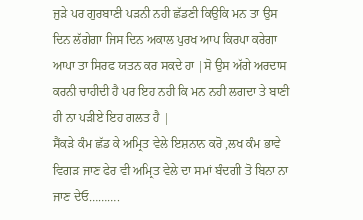ਜੁੜੇ ਪਰ ਗੁਰਬਾਣੀ ਪੜਨੀ ਨਹੀ ਛੱਡਣੀ ਕਿਉਕਿ ਮਨ ਤਾ ਉਸ ਦਿਨ ਲੱਗੇਗਾ ਜਿਸ ਦਿਨ ਅਕਾਲ ਪੁਰਖ ਆਪ ਕਿਰਪਾ ਕਰੇਗਾ ਆਪਾ ਤਾ ਸਿਰਫ ਯਤਨ ਕਰ ਸਕਦੇ ਹਾ |ਸੋ ਉਸ ਅੱਗੇ ਅਰਦਾਸ ਕਰਨੀ ਚਾਹੀਦੀ ਹੈ ਪਰ ਇਹ ਨਹੀ ਕਿ ਮਨ ਨਹੀ ਲਗਦਾ ਤੇ ਬਾਣੀ ਹੀ ਨਾ ਪੜੀਏ ਇਹ ਗਲਤ ਹੈ |
ਸੈਂਕੜੇ ਕੰਮ ਛੱਡ ਕੇ ਅਮ੍ਰਿਤ ਵੇਲੇ ਇਸ਼ਨਾਨ ਕਰੋ ,ਲਖ ਕੰਮ ਭਾਵੇ ਵਿਗੜ ਜਾਣ ਫੇਰ ਵੀ ਅਮ੍ਰਿਤ ਵੇਲੇ ਦਾ ਸਮਾਂ ਬੰਦਗੀ ਤੋ ਬਿਨਾ ਨਾ ਜਾਣ ਦੇਓ……….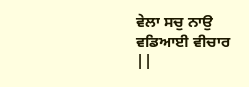ਵੇਲਾ ਸਚੁ ਨਾਉ ਵਡਿਆਈ ਵੀਚਾਰ ||